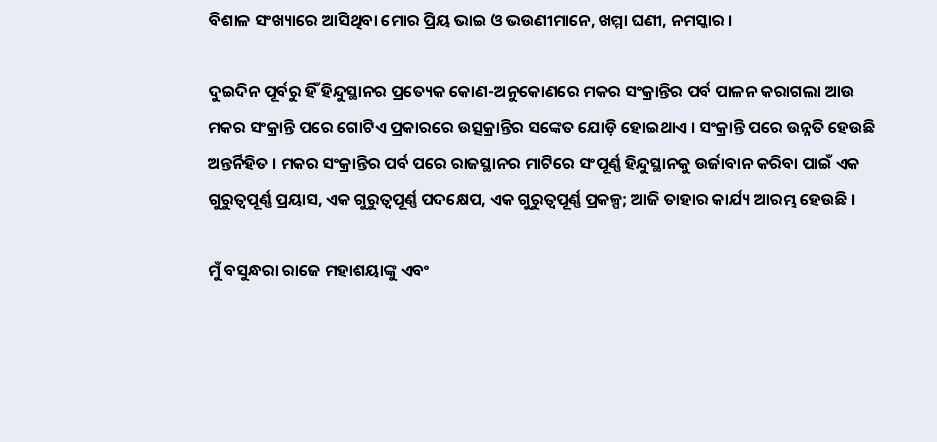ବିଶାଳ ସଂଖ୍ୟାରେ ଆସିଥିବା ମୋର ପ୍ରିୟ ଭାଇ ଓ ଭଉଣୀମାନେ, ଖମ୍ମା ଘଣୀ, ନମସ୍କାର ।

ଦୁଇଦିନ ପୂର୍ବରୁ ହିଁ ହିନ୍ଦୁସ୍ଥାନର ପ୍ରତ୍ୟେକ କୋଣ-ଅନୁକୋଣରେ ମକର ସଂକ୍ରାନ୍ତିର ପର୍ବ ପାଳନ କରାଗଲା ଆଉ ମକର ସଂକ୍ରାନ୍ତି ପରେ ଗୋଟିଏ ପ୍ରକାରରେ ଉତ୍ସକ୍ରାନ୍ତିର ସଙ୍କେତ ଯୋଡ଼ି ହୋଇଥାଏ । ସଂକ୍ରାନ୍ତି ପରେ ଉନ୍ନତି ହେଉଛି ଅନ୍ତର୍ନିହିତ । ମକର ସଂକ୍ରାନ୍ତିର ପର୍ବ ପରେ ରାଜସ୍ଥାନର ମାଟିରେ ସଂପୂର୍ଣ୍ଣ ହିନ୍ଦୁସ୍ଥାନକୁ ଉର୍ଜାବାନ କରିବା ପାଇଁ ଏକ ଗୁରୁତ୍ୱପୂର୍ଣ୍ଣ ପ୍ରୟାସ, ଏକ ଗୁରୁତ୍ୱପୂର୍ଣ୍ଣ ପଦକ୍ଷେପ, ଏକ ଗୁରୁତ୍ୱପୂର୍ଣ୍ଣ ପ୍ରକଳ୍ପ; ଆଜି ତାହାର କାର୍ଯ୍ୟ ଆରମ୍ଭ ହେଉଛି ।

ମୁଁ ବସୁନ୍ଧରା ରାଜେ ମହାଶୟାଙ୍କୁ ଏବଂ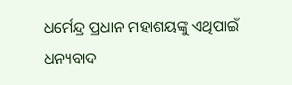ଧର୍ମେନ୍ଦ୍ର ପ୍ରଧାନ ମହାଶୟଙ୍କୁ ଏଥିପାଇଁ ଧନ୍ୟବାଦ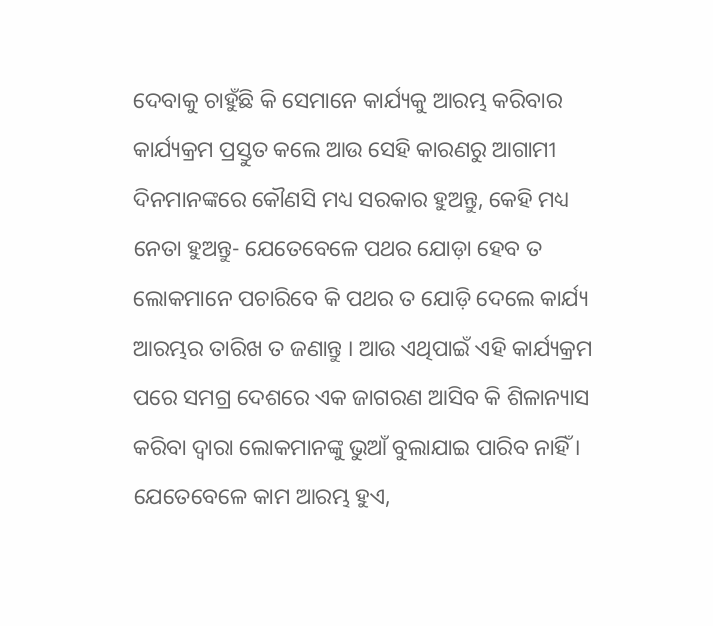ଦେବାକୁ ଚାହୁଁଛି କି ସେମାନେ କାର୍ଯ୍ୟକୁ ଆରମ୍ଭ କରିବାର କାର୍ଯ୍ୟକ୍ରମ ପ୍ରସ୍ତୁତ କଲେ ଆଉ ସେହି କାରଣରୁ ଆଗାମୀ ଦିନମାନଙ୍କରେ କୌଣସି ମଧ୍ୟ ସରକାର ହୁଅନ୍ତୁ, କେହି ମଧ୍ୟ ନେତା ହୁଅନ୍ତୁ- ଯେତେବେଳେ ପଥର ଯୋଡ଼ା ହେବ ତ ଲୋକମାନେ ପଚାରିବେ କି ପଥର ତ ଯୋଡ଼ି ଦେଲେ କାର୍ଯ୍ୟ ଆରମ୍ଭର ତାରିଖ ତ ଜଣାନ୍ତୁ । ଆଉ ଏଥିପାଇଁ ଏହି କାର୍ଯ୍ୟକ୍ରମ ପରେ ସମଗ୍ର ଦେଶରେ ଏକ ଜାଗରଣ ଆସିବ କି ଶିଳାନ୍ୟାସ କରିବା ଦ୍ୱାରା ଲୋକମାନଙ୍କୁ ଭୁଆଁ ବୁଲାଯାଇ ପାରିବ ନାହିଁ । ଯେତେବେଳେ କାମ ଆରମ୍ଭ ହୁଏ,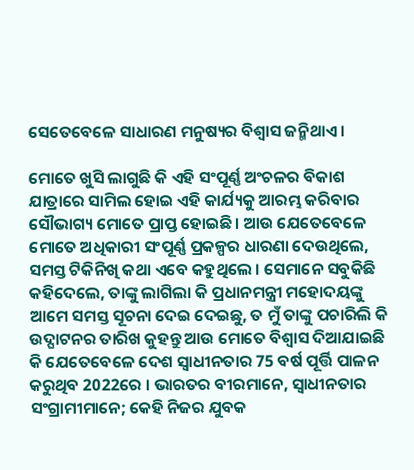ସେତେବେଳେ ସାଧାରଣ ମନୁଷ୍ୟର ବିଶ୍ୱାସ ଜନ୍ମିଥାଏ ।

ମୋତେ ଖୁସି ଲାଗୁଛି କି ଏହି ସଂପୂର୍ଣ୍ଣ ଅଂଚଳର ବିକାଶ ଯାତ୍ରାରେ ସାମିଲ ହୋଇ ଏହି କାର୍ଯ୍ୟକୁ ଆରମ୍ଭ କରିବାର ସୌଭାଗ୍ୟ ମୋତେ ପ୍ରାପ୍ତ ହୋଇଛି । ଆଉ ଯେତେବେଳେ ମୋତେ ଅଧିକାରୀ ସଂପୂର୍ଣ୍ଣ ପ୍ରକଳ୍ପର ଧାରଣା ଦେଉଥିଲେ, ସମସ୍ତ ଟିକିନିଖି କଥା ଏବେ କହୁଥିଲେ । ସେମାନେ ସବୁକିଛି କହିଦେଲେ, ତାଙ୍କୁ ଲାଗିଲା କି ପ୍ରଧାନମନ୍ତ୍ରୀ ମହୋଦୟଙ୍କୁ ଆମେ ସମସ୍ତ ସୂଚନା ଦେଇ ଦେଇଛୁ, ତ ମୁଁ ତାଙ୍କୁ ପଚାରିଲି କି ଉଦ୍ଘାଟନର ତାରିଖ କୁହନ୍ତୁ ଆଉ ମୋତେ ବିଶ୍ୱାସ ଦିଆଯାଇଛି କି ଯେତେବେଳେ ଦେଶ ସ୍ୱାଧୀନତାର 75 ବର୍ଷ ପୂର୍ତ୍ତି ପାଳନ କରୁଥିବ 2022ରେ । ଭାରତର ବୀରମାନେ, ସ୍ୱାଧୀନତାର ସଂଗ୍ରାମୀମାନେ; କେହି ନିଜର ଯୁବକ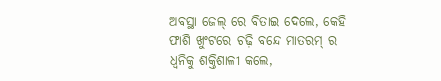ଅବସ୍ଥା ଜେଲ୍ ରେ ବିତାଇ ଦେଲେ, କେହି ଫାଶି ଖୁଂଟରେ ଚଢ଼ି ବନ୍ଦେ ମାତରମ୍ ର ଧ୍ୱନିକୁ ଶକ୍ତିଶାଳୀ କଲେ,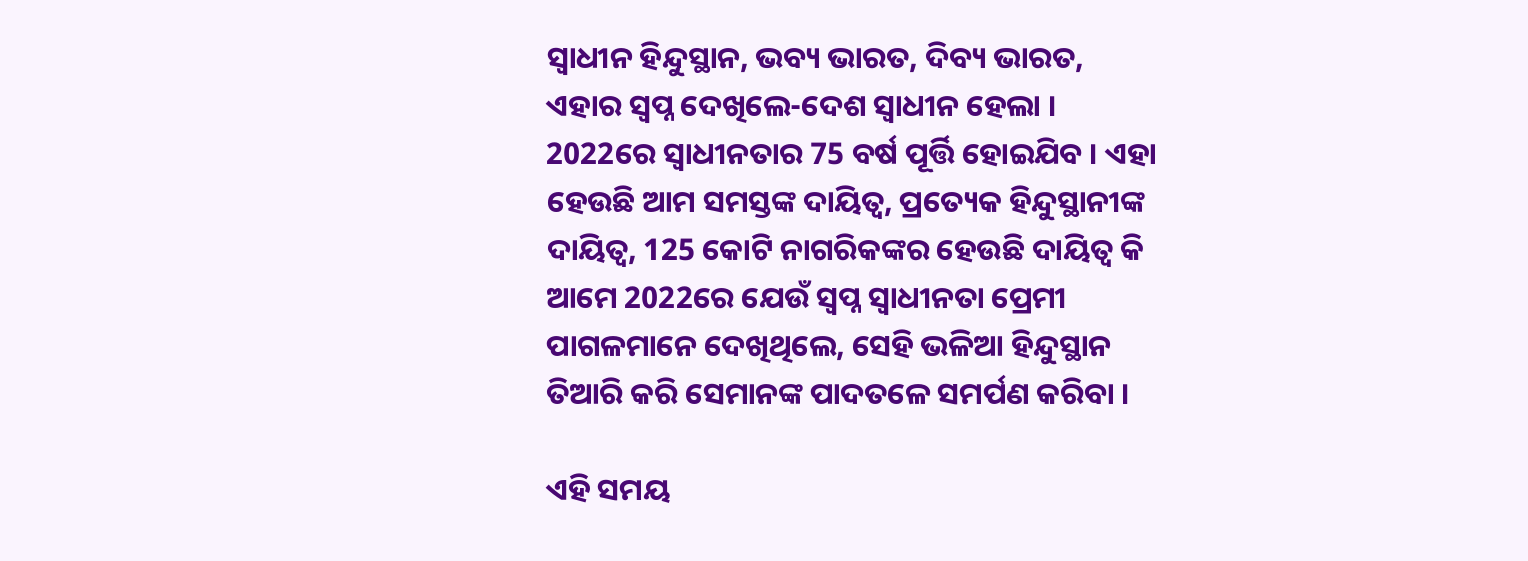ସ୍ୱାଧୀନ ହିନ୍ଦୁସ୍ଥାନ, ଭବ୍ୟ ଭାରତ, ଦିବ୍ୟ ଭାରତ, ଏହାର ସ୍ୱପ୍ନ ଦେଖିଲେ-ଦେଶ ସ୍ୱାଧୀନ ହେଲା । 2022ରେ ସ୍ୱାଧୀନତାର 75 ବର୍ଷ ପୂର୍ତ୍ତି ହୋଇଯିବ । ଏହା ହେଉଛି ଆମ ସମସ୍ତଙ୍କ ଦାୟିତ୍ୱ, ପ୍ରତ୍ୟେକ ହିନ୍ଦୁସ୍ଥାନୀଙ୍କ ଦାୟିତ୍ୱ, 125 କୋଟି ନାଗରିକଙ୍କର ହେଉଛି ଦାୟିତ୍ୱ କି ଆମେ 2022ରେ ଯେଉଁ ସ୍ୱପ୍ନ ସ୍ୱାଧୀନତା ପ୍ରେମୀ ପାଗଳମାନେ ଦେଖିଥିଲେ, ସେହି ଭଳିଆ ହିନ୍ଦୁସ୍ଥାନ ତିଆରି କରି ସେମାନଙ୍କ ପାଦତଳେ ସମର୍ପଣ କରିବା ।

ଏହି ସମୟ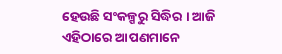ହେଉଛି ସଂକଳ୍ପରୁ ସିଦ୍ଧିର । ଆଜି ଏହିଠାରେ ଆପଣମାନେ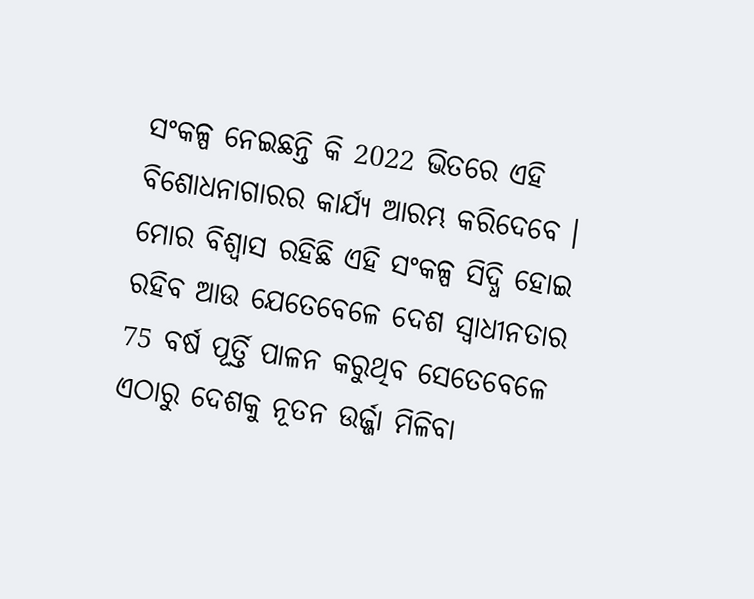ସଂକଳ୍ପ ନେଇଛନ୍ତି କି 2022 ଭିତରେ ଏହି ବିଶୋଧନାଗାରର କାର୍ଯ୍ୟ ଆରମ୍ଭ କରିଦେବେ । ମୋର ବିଶ୍ୱାସ ରହିଛି ଏହି ସଂକଳ୍ପ ସିଦ୍ଧି ହୋଇ ରହିବ ଆଉ ଯେତେବେଳେ ଦେଶ ସ୍ୱାଧୀନତାର 75 ବର୍ଷ ପୂର୍ତ୍ତି ପାଳନ କରୁଥିବ ସେତେବେଳେ ଏଠାରୁ ଦେଶକୁ ନୂତନ ଉର୍ଜ୍ଜା ମିଳିବା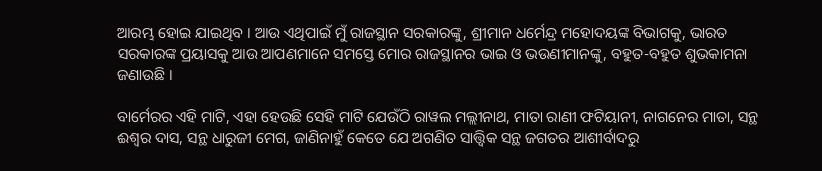ଆରମ୍ଭ ହୋଇ ଯାଇଥିବ । ଆଉ ଏଥିପାଇଁ ମୁଁ ରାଜସ୍ଥାନ ସରକାରଙ୍କୁ, ଶ୍ରୀମାନ ଧର୍ମେନ୍ଦ୍ର ମହୋଦୟଙ୍କ ବିଭାଗକୁ, ଭାରତ ସରକାରଙ୍କ ପ୍ରୟାସକୁ ଆଉ ଆପଣମାନେ ସମସ୍ତେ ମୋର ରାଜସ୍ଥାନର ଭାଇ ଓ ଭଉଣୀମାନଙ୍କୁ, ବହୁତ-ବହୁତ ଶୁଭକାମନା ଜଣାଉଛି ।

ବାର୍ମେରର ଏହି ମାଟି, ଏହା ହେଉଛି ସେହି ମାଟି ଯେଉଁଠି ରାୱଲ ମଲ୍ଲୀନାଥ, ମାତା ରାଣୀ ଫଟିୟାନୀ, ନାଗନେର ମାତା, ସନ୍ଥ ଈଶ୍ୱର ଦାସ, ସନ୍ଥ ଧାରୁଜୀ ମେଗ, ଜାଣିନାହୁଁ କେତେ ଯେ ଅଗଣିତ ସାତ୍ତ୍ୱିକ ସନ୍ଥ ଜଗତର ଆଶୀର୍ବାଦରୁ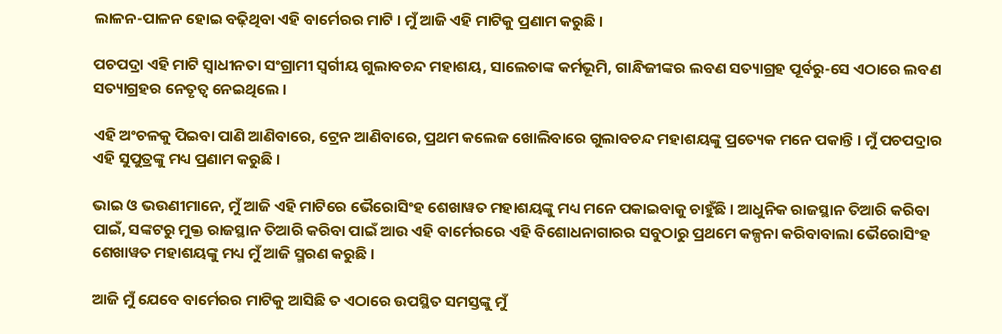ଲାଳନ-ପାଳନ ହୋଇ ବଢ଼ିଥିବା ଏହି ବାର୍ମେରର ମାଟି । ମୁଁ ଆଜି ଏହି ମାଟିକୁ ପ୍ରଣାମ କରୁଛି ।

ପଚପଦ୍ରା ଏହି ମାଟି ସ୍ୱାଧୀନତା ସଂଗ୍ରାମୀ ସ୍ୱର୍ଗୀୟ ଗୁଲାବଚନ୍ଦ ମହାଶୟ, ସାଲେଚାଙ୍କ କର୍ମଭୂମି, ଗାନ୍ଧିଜୀଙ୍କର ଲବଣ ସତ୍ୟାଗ୍ରହ ପୂର୍ବରୁ-ସେ ଏଠାରେ ଲବଣ ସତ୍ୟାଗ୍ରହର ନେତୃତ୍ୱ ନେଇଥିଲେ ।

ଏହି ଅଂଚଳକୁ ପିଇବା ପାଣି ଆଣିବାରେ, ଟ୍ରେନ ଆଣିବାରେ, ପ୍ରଥମ କଲେଜ ଖୋଲିବାରେ ଗୁଲାବଚନ୍ଦ ମହାଶୟଙ୍କୁ ପ୍ରତ୍ୟେକ ମନେ ପକାନ୍ତି । ମୁଁ ପଚପଦ୍ରାର ଏହି ସୁପୁତ୍ରଙ୍କୁ ମଧ୍ୟ ପ୍ରଣାମ କରୁଛି ।

ଭାଇ ଓ ଭଉଣୀମାନେ, ମୁଁ ଆଜି ଏହି ମାଟିରେ ଭୈରୋସିଂହ ଶେଖାୱତ ମହାଶୟଙ୍କୁ ମଧ୍ୟ ମନେ ପକାଇବାକୁ ଚାହୁଁଛି । ଆଧୁନିକ ରାଜସ୍ଥାନ ତିଆରି କରିବା ପାଇଁ, ସଙ୍କଟରୁ ମୁକ୍ତ ରାଜସ୍ଥାନ ତିଆରି କରିବା ପାଇଁ ଆଉ ଏହି ବାର୍ମେରରେ ଏହି ବିଶୋଧନାଗାରର ସବୁଠାରୁ ପ୍ରଥମେ କଳ୍ପନା କରିବାବାଲା ଭୈରୋସିଂହ ଶେଖାୱତ ମହାଶୟଙ୍କୁ ମଧ୍ୟ ମୁଁ ଆଜି ସ୍ମରଣ କରୁଛି ।

ଆଜି ମୁଁ ଯେବେ ବାର୍ମେରର ମାଟିକୁ ଆସିଛି ତ ଏଠାରେ ଉପସ୍ଥିତ ସମସ୍ତଙ୍କୁ ମୁଁ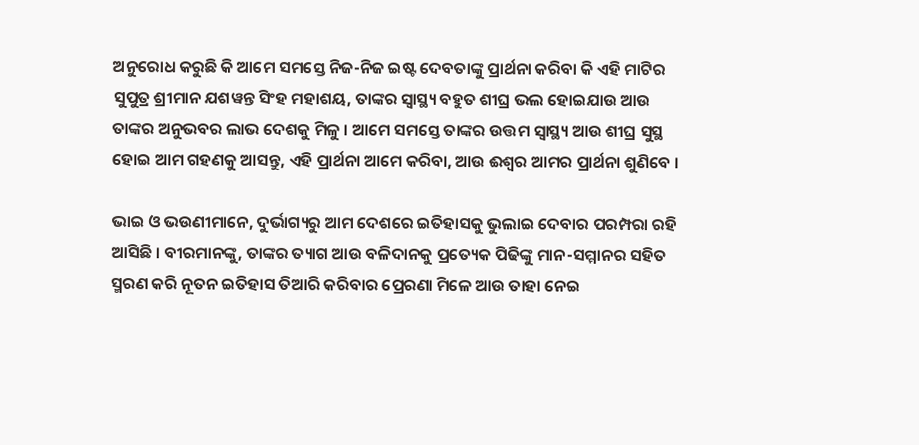ଅନୁରୋଧ କରୁଛି କି ଆମେ ସମସ୍ତେ ନିଜ-ନିଜ ଇଷ୍ଟ ଦେବତାଙ୍କୁ ପ୍ରାର୍ଥନା କରିବା କି ଏହି ମାଟିର ସୁପୁତ୍ର ଶ୍ରୀମାନ ଯଶୱନ୍ତ ସିଂହ ମହାଶୟ, ତାଙ୍କର ସ୍ୱାସ୍ଥ୍ୟ ବହୁତ ଶୀଘ୍ର ଭଲ ହୋଇଯାଉ ଆଉ ତାଙ୍କର ଅନୁଭବର ଲାଭ ଦେଶକୁ ମିଳୁ । ଆମେ ସମସ୍ତେ ତାଙ୍କର ଉତ୍ତମ ସ୍ୱାସ୍ଥ୍ୟ ଆଉ ଶୀଘ୍ର ସୁସ୍ଥ ହୋଇ ଆମ ଗହଣକୁ ଆସନ୍ତୁ, ଏହି ପ୍ରାର୍ଥନା ଆମେ କରିବା, ଆଉ ଈଶ୍ୱର ଆମର ପ୍ରାର୍ଥନା ଶୁଣିବେ ।

ଭାଇ ଓ ଭଉଣୀମାନେ, ଦୁର୍ଭାଗ୍ୟରୁ ଆମ ଦେଶରେ ଇତିହାସକୁ ଭୁଲାଇ ଦେବାର ପରମ୍ପରା ରହି ଆସିଛି । ବୀରମାନଙ୍କୁ, ତାଙ୍କର ତ୍ୟାଗ ଆଉ ବଳିଦାନକୁ ପ୍ରତ୍ୟେକ ପିଢିଙ୍କୁ ମାନ-ସମ୍ମାନର ସହିତ ସ୍ମରଣ କରି ନୂତନ ଇତିହାସ ତିଆରି କରିବାର ପ୍ରେରଣା ମିଳେ ଆଉ ତାହା ନେଇ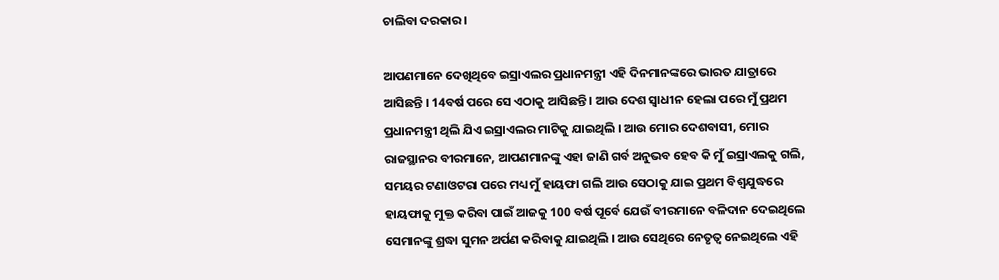ଚାଲିବା ଦରକାର ।

ଆପଣମାନେ ଦେଖିଥିବେ ଇସ୍ରାଏଲର ପ୍ରଧାନମନ୍ତ୍ରୀ ଏହି ଦିନମାନଙ୍କରେ ଭାରତ ଯାତ୍ରାରେ ଆସିଛନ୍ତି । 14ବର୍ଷ ପରେ ସେ ଏଠାକୁ ଆସିଛନ୍ତି । ଆଉ ଦେଶ ସ୍ୱାଧୀନ ହେଲା ପରେ ମୁଁ ପ୍ରଥମ ପ୍ରଧାନମନ୍ତ୍ରୀ ଥିଲି ଯିଏ ଇସ୍ରାଏଲର ମାଟିକୁ ଯାଇଥିଲି । ଆଉ ମୋର ଦେଶବାସୀ, ମୋର ରାଜସ୍ଥାନର ବୀରମାନେ, ଆପଣମାନଙ୍କୁ ଏହା ଜାଣି ଗର୍ବ ଅନୁଭବ ହେବ କି ମୁଁ ଇସ୍ରାଏଲକୁ ଗଲି, ସମୟର ଟଣାଓଟରା ପରେ ମଧ୍ୟ ମୁଁ ହାୟଫା ଗଲି ଆଉ ସେଠାକୁ ଯାଇ ପ୍ରଥମ ବିଶ୍ୱଯୁଦ୍ଧରେ ହାୟଫାକୁ ମୁକ୍ତ କରିବା ପାଇଁ ଆଜକୁ 100 ବର୍ଷ ପୂର୍ବେ ଯେଉଁ ବୀରମାନେ ବଳିଦାନ ଦେଇଥିଲେ ସେମାନଙ୍କୁ ଶ୍ରଦ୍ଧା ସୁମନ ଅର୍ପଣ କରିବାକୁ ଯାଇଥିଲି । ଆଉ ସେଥିରେ ନେତୃତ୍ୱ ନେଇଥିଲେ ଏହି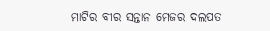ମାଟିର ବୀର ସନ୍ତାନ ମେଜର ଦଲପତ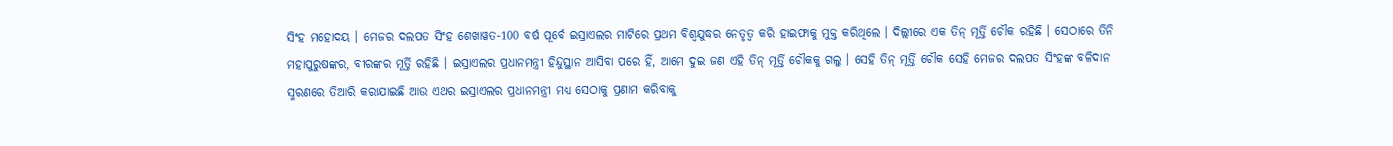ସିଂହ ମହୋଦୟ । ମେଜର ଦଲପତ ସିଂହ ଶେଖାୱତ-100 ବର୍ଷ ପୂର୍ବେ ଇସ୍ରାଏଲର ମାଟିରେ ପ୍ରଥମ ବିଶ୍ୱଯୁଦ୍ଧର ନେତୃତ୍ୱ କରି ହାଇଫାକୁ ମୁକ୍ତ କରିଥିଲେ । ଦିଲ୍ଲୀରେ ଏକ ତିନ୍ ମୂର୍ତ୍ତି ଚୌକ ରହିଛି । ସେଠାରେ ତିନି ମହାପୁରୁଷଙ୍କର, ବୀରଙ୍କର ମୂର୍ତ୍ତି ରହିଛି । ଇସ୍ରାଏଲର ପ୍ରଧାନମନ୍ତ୍ରୀ ହିନ୍ଦୁସ୍ଥାନ ଆସିବା ପରେ ହିଁ, ଆମେ ଦୁଇ ଜଣ ଏହି ତିନ୍ ମୂର୍ତ୍ତି ଚୌକକୁ ଗଲୁ । ସେହି ତିନ୍ ମୂର୍ତ୍ତି ଚୌକ ସେହି ମେଜର ଦଲପତ ସିଂହଙ୍କ ବଳିଦାନ ସ୍ମରଣରେ ତିଆରି କରାଯାଇଛି ଆଉ ଏଥର ଇସ୍ରାଏଲର ପ୍ରଧାନମନ୍ତ୍ରୀ ମଧ୍ୟ ସେଠାକୁ ପ୍ରଣାମ କରିବାକୁ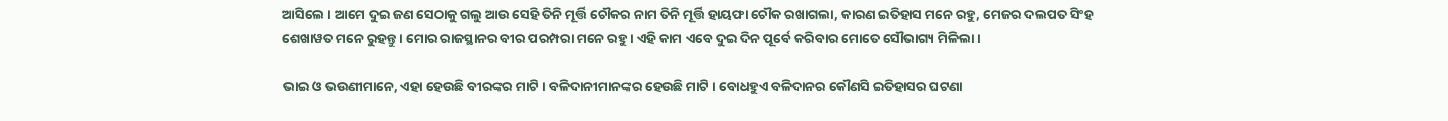ଆସିଲେ । ଆମେ ଦୁଇ ଜଣ ସେଠାକୁ ଗଲୁ ଆଉ ସେହି ତିନି ମୂର୍ତ୍ତି ଚୌକର ନାମ ତିନି ମୂର୍ତ୍ତି ହାୟଫା ଚୌକ ରଖାଗଲା, କାରଣ ଇତିହାସ ମନେ ରହୁ, ମେଜର ଦଲପତ ସିଂହ ଶେଖାୱତ ମନେ ରୁହନ୍ତୁ । ମୋର ରାଜସ୍ଥାନର ବୀର ପରମ୍ପରା ମନେ ରହୁ । ଏହି କାମ ଏବେ ଦୁଇ ଦିନ ପୂର୍ବେ କରିବାର ମୋତେ ସୌଭାଗ୍ୟ ମିଳିଲା ।

ଭାଇ ଓ ଭଉଣୀମାନେ, ଏହା ହେଉଛି ବୀରଙ୍କର ମାଟି । ବଳିଦାନୀମାନଙ୍କର ହେଉଛି ମାଟି । ବୋଧହୁଏ ବଳିଦାନର କୌଣସି ଇତିହାସର ଘଟଣା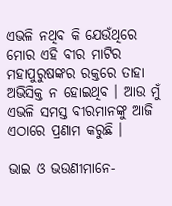ଏଭଳି ନଥିବ କି ଯେଉଁଥିରେ ମୋର ଏହି ବୀର ମାଟିର ମହାପୁରୁଷଙ୍କର ରକ୍ତରେ ତାହା ଅଭିସିକ୍ତ ନ ହୋଇଥିବ । ଆଉ ମୁଁ ଏଭଳି ସମସ୍ତ ବୀରମାନଙ୍କୁ ଆଜି ଏଠାରେ ପ୍ରଣାମ କରୁଛି ।

ଭାଇ ଓ ଭଉଣୀମାନେ-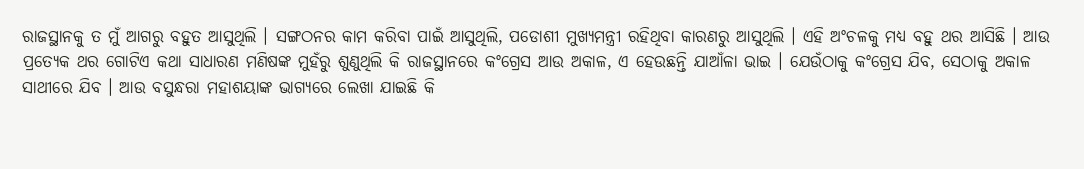ରାଜସ୍ଥାନକୁ ତ ମୁଁ ଆଗରୁ ବହୁତ ଆସୁଥିଲି । ସଙ୍ଗଠନର କାମ କରିବା ପାଇଁ ଆସୁଥିଲି, ପଡୋଶୀ ମୁଖ୍ୟମନ୍ତ୍ରୀ ରହିଥିବା କାରଣରୁ ଆସୁଥିଲି । ଏହି ଅଂଚଳକୁ ମଧ୍ୟ ବହୁ ଥର ଆସିଛି । ଆଉ ପ୍ରତ୍ୟେକ ଥର ଗୋଟିଏ କଥା ସାଧାରଣ ମଣିଷଙ୍କ ମୁହଁରୁ ଶୁଣୁଥିଲି କି ରାଜସ୍ଥାନରେ କଂଗ୍ରେସ ଆଉ ଅକାଳ, ଏ ହେଉଛନ୍ତି ଯାଆଁଳା ଭାଇ । ଯେଉଁଠାକୁ କଂଗ୍ରେସ ଯିବ, ସେଠାକୁ ଅକାଳ ସାଥୀରେ ଯିବ । ଆଉ ବସୁନ୍ଧରା ମହାଶୟାଙ୍କ ଭାଗ୍ୟରେ ଲେଖା ଯାଇଛି କି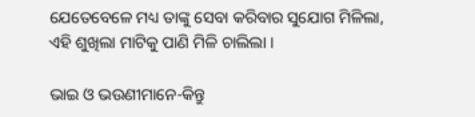ଯେତେବେଳେ ମଧ୍ୟ ତାଙ୍କୁ ସେବା କରିବାର ସୁଯୋଗ ମିଳିଲା, ଏହି ଶୁଖିଲା ମାଟିକୁ ପାଣି ମିଳି ଚାଲିଲା ।

ଭାଇ ଓ ଭଉଣୀମାନେ-କିନ୍ତୁ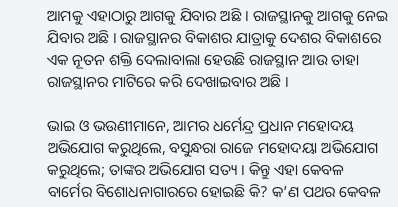ଆମକୁ ଏହାଠାରୁ ଆଗକୁ ଯିବାର ଅଛି । ରାଜସ୍ଥାନକୁ ଆଗକୁ ନେଇ ଯିବାର ଅଛି । ରାଜସ୍ଥାନର ବିକାଶର ଯାତ୍ରାକୁ ଦେଶର ବିକାଶରେ ଏକ ନୂତନ ଶକ୍ତି ଦେଲାବାଲା ହେଉଛି ରାଜସ୍ଥାନ ଆଉ ତାହା ରାଜସ୍ଥାନର ମାଟିରେ କରି ଦେଖାଇବାର ଅଛି ।

ଭାଇ ଓ ଭଉଣୀମାନେ, ଆମର ଧର୍ମେନ୍ଦ୍ର ପ୍ରଧାନ ମହୋଦୟ ଅଭିଯୋଗ କରୁଥିଲେ, ବସୁନ୍ଧରା ରାଜେ ମହୋଦୟା ଅଭିଯୋଗ କରୁଥିଲେ; ତାଙ୍କର ଅଭିଯୋଗ ସତ୍ୟ । କିନ୍ତୁ ଏହା କେବଳ ବାର୍ମେର ବିଶୋଧନାଗାରରେ ହୋଇଛି କି? କ’ଣ ପଥର କେବଳ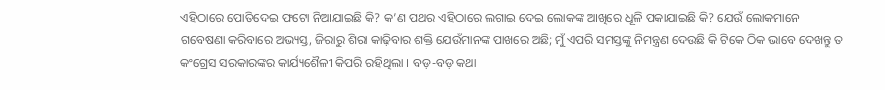ଏହିଠାରେ ପୋତିଦେଇ ଫଟୋ ନିଆଯାଇଛି କି? କ’ଣ ପଥର ଏହିଠାରେ ଲଗାଇ ଦେଇ ଲୋକଙ୍କ ଆଖିରେ ଧୂଳି ପକାଯାଇଛି କି? ଯେଉଁ ଲୋକମାନେ ଗବେଷଣା କରିବାରେ ଅଭ୍ୟସ୍ତ, ଜିରାରୁ ଶିରା କାଢ଼ିବାର ଶକ୍ତି ଯେଉଁମାନଙ୍କ ପାଖରେ ଅଛି; ମୁଁ ଏପରି ସମସ୍ତଙ୍କୁ ନିମନ୍ତ୍ରଣ ଦେଉଛି କି ଟିକେ ଠିକ ଭାବେ ଦେଖନ୍ତୁ ତ କଂଗ୍ରେସ ସରକାରଙ୍କର କାର୍ଯ୍ୟଶୈଳୀ କିପରି ରହିଥିଲା । ବଡ଼-ବଡ଼ କଥା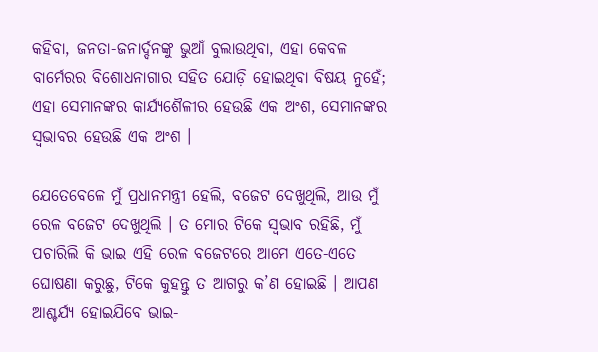କହିବା, ଜନତା-ଜନାର୍ଦ୍ଦନଙ୍କୁ ଭୁଆଁ ବୁଲାଉଥିବା, ଏହା କେବଳ ବାର୍ମେରର ବିଶୋଧନାଗାର ସହିତ ଯୋଡ଼ି ହୋଇଥିବା ବିଷୟ ନୁହେଁ; ଏହା ସେମାନଙ୍କର କାର୍ଯ୍ୟଶୈଳୀର ହେଉଛି ଏକ ଅଂଶ, ସେମାନଙ୍କର ସ୍ୱଭାବର ହେଉଛି ଏକ ଅଂଶ ।

ଯେତେବେଳେ ମୁଁ ପ୍ରଧାନମନ୍ତ୍ରୀ ହେଲି, ବଜେଟ ଦେଖୁଥିଲି, ଆଉ ମୁଁ ରେଳ ବଜେଟ ଦେଖୁଥିଲି । ତ ମୋର ଟିକେ ସ୍ୱଭାବ ରହିଛି, ମୁଁ ପଚାରିଲି କି ଭାଇ ଏହି ରେଳ ବଜେଟରେ ଆମେ ଏତେ-ଏତେ ଘୋଷଣା କରୁଛୁ, ଟିକେ କୁହନ୍ତୁ ତ ଆଗରୁ କ’ଣ ହୋଇଛି । ଆପଣ ଆଶ୍ଚର୍ଯ୍ୟ ହୋଇଯିବେ ଭାଇ-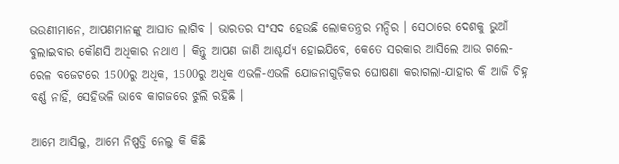ଭଉଣୀମାନେ, ଆପଣମାନଙ୍କୁ ଆଘାତ ଲାଗିବ । ଭାରତର ସଂସଦ ହେଉଛି ଲୋକତନ୍ତ୍ରର ମନ୍ଦିର । ସେଠାରେ ଦେଶକୁ ଭୁଆଁ ବୁଲାଇବାର କୌଣସି ଅଧିକାର ନଥାଏ । କିନ୍ତୁ ଆପଣ ଜାଣି ଆଶ୍ଚର୍ଯ୍ୟ ହୋଇଯିବେ, କେତେ ସରକାର ଆସିଲେ ଆଉ ଗଲେ-ରେଳ ବଜେଟରେ 1500ରୁ ଅଧିକ, 1500ରୁ ଅଧିକ ଏଭଳି-ଏଭଳି ଯୋଜନାଗୁଡ଼ିକର ଘୋଷଣା କରାଗଲା-ଯାହାର କି ଆଜି ଚିହ୍ନ ବର୍ଣ୍ଣ ନାହିଁ, ସେହିଭଳି ଭାବେ କାଗଜରେ ଝୁଲି ରହିଛି ।

ଆମେ ଆସିଲୁ, ଆମେ ନିଷ୍ପତ୍ତି ନେଲୁ କି କିଛି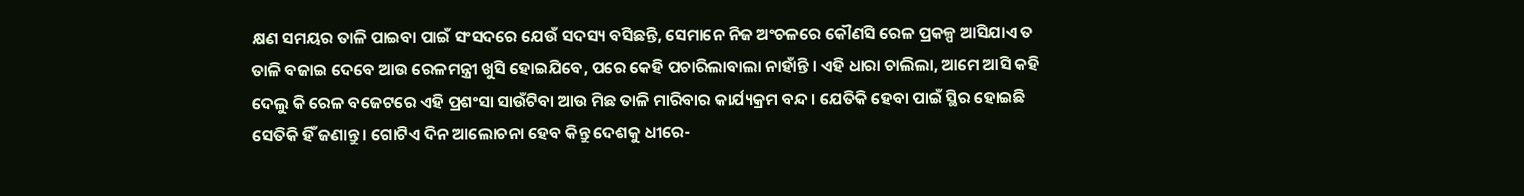କ୍ଷଣ ସମୟର ତାଳି ପାଇବା ପାଇଁ ସଂସଦରେ ଯେଉଁ ସଦସ୍ୟ ବସିଛନ୍ତି, ସେମାନେ ନିଜ ଅଂଚଳରେ କୌଣସି ରେଳ ପ୍ରକଳ୍ପ ଆସିଯାଏ ତ ତାଳି ବଜାଇ ଦେବେ ଆଉ ରେଳମନ୍ତ୍ରୀ ଖୁସି ହୋଇଯିବେ, ପରେ କେହି ପଚାରିଲାବାଲା ନାହାଁନ୍ତି । ଏହି ଧାରା ଚାଲିଲା, ଆମେ ଆସି କହି ଦେଲୁ କି ରେଳ ବଜେଟରେ ଏହି ପ୍ରଶଂସା ସାଉଁଟିବା ଆଉ ମିଛ ତାଳି ମାରିବାର କାର୍ଯ୍ୟକ୍ରମ ବନ୍ଦ । ଯେତିକି ହେବା ପାଇଁ ସ୍ଥିର ହୋଇଛି ସେତିକି ହିଁ ଜଣାନ୍ତୁ । ଗୋଟିଏ ଦିନ ଆଲୋଚନା ହେବ କିନ୍ତୁ ଦେଶକୁ ଧୀରେ-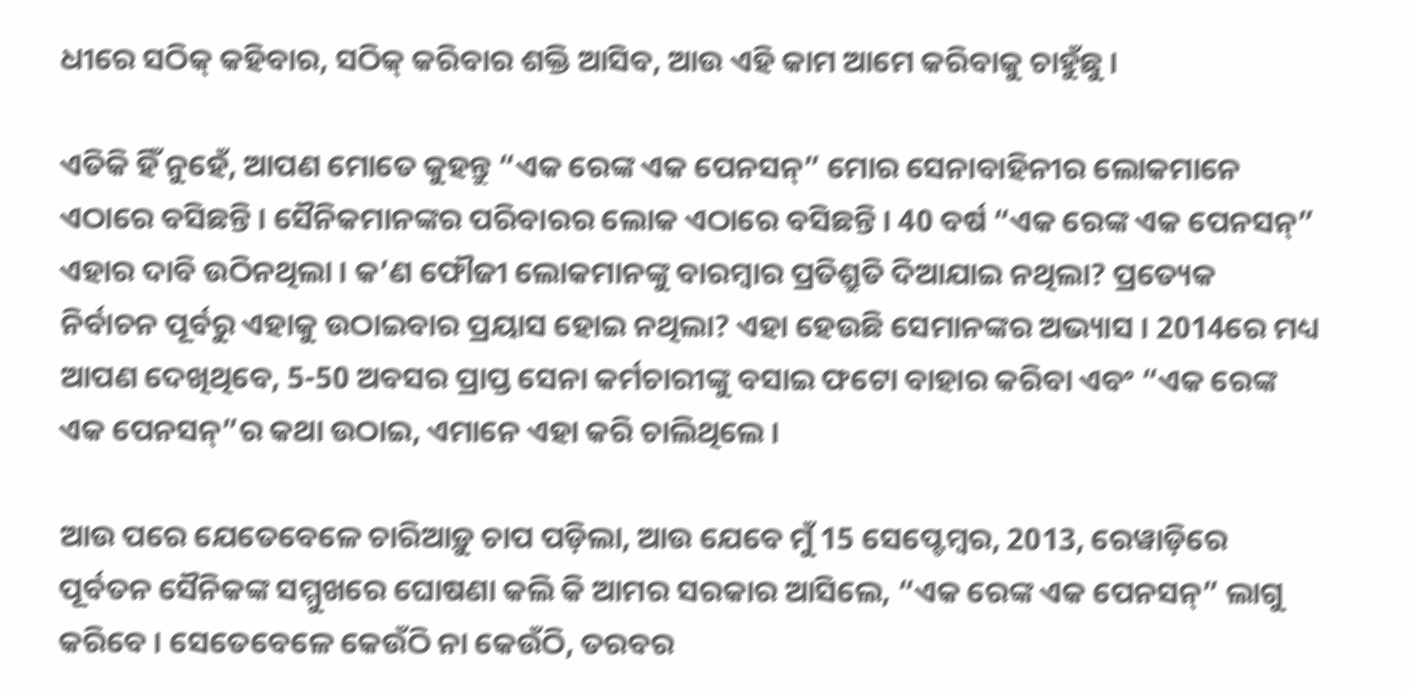ଧୀରେ ସଠିକ୍ କହିବାର, ସଠିକ୍ କରିବାର ଶକ୍ତି ଆସିବ, ଆଉ ଏହି କାମ ଆମେ କରିବାକୁ ଚାହୁଁଛୁ ।

ଏତିକି ହିଁ ନୁହେଁ, ଆପଣ ମୋତେ କୁହନ୍ତୁ “ଏକ ରେଙ୍କ ଏକ ପେନସନ୍” ମୋର ସେନାବାହିନୀର ଲୋକମାନେ ଏଠାରେ ବସିଛନ୍ତି । ସୈନିକମାନଙ୍କର ପରିବାରର ଲୋକ ଏଠାରେ ବସିଛନ୍ତି । 40 ବର୍ଷ “ଏକ ରେଙ୍କ ଏକ ପେନସନ୍” ଏହାର ଦାବି ଉଠିନଥିଲା । କ’ଣ ଫୌଜୀ ଲୋକମାନଙ୍କୁ ବାରମ୍ବାର ପ୍ରତିଶ୍ରୁତି ଦିଆଯାଇ ନଥିଲା? ପ୍ରତ୍ୟେକ ନିର୍ବାଚନ ପୂର୍ବରୁ ଏହାକୁ ଉଠାଇବାର ପ୍ରୟାସ ହୋଇ ନଥିଲା? ଏହା ହେଉଛି ସେମାନଙ୍କର ଅଭ୍ୟାସ । 2014ରେ ମଧ୍ୟ ଆପଣ ଦେଖିଥିବେ, 5-50 ଅବସର ପ୍ରାପ୍ତ ସେନା କର୍ମଚାରୀଙ୍କୁ ବସାଇ ଫଟୋ ବାହାର କରିବା ଏବଂ “ଏକ ରେଙ୍କ ଏକ ପେନସନ୍”ର କଥା ଉଠାଇ, ଏମାନେ ଏହା କରି ଚାଲିଥିଲେ ।

ଆଉ ପରେ ଯେତେବେଳେ ଚାରିଆଡ଼ୁ ଚାପ ପଡ଼ିଲା, ଆଉ ଯେବେ ମୁଁ 15 ସେପ୍ଟେମ୍ବର, 2013, ରେୱାଡ଼ିରେ ପୂର୍ବତନ ସୈନିକଙ୍କ ସମ୍ମୁଖରେ ଘୋଷଣା କଲି କି ଆମର ସରକାର ଆସିଲେ, “ଏକ ରେଙ୍କ ଏକ ପେନସନ୍” ଲାଗୁ କରିବେ । ସେତେବେଳେ କେଉଁଠି ନା କେଉଁଠି, ତରବର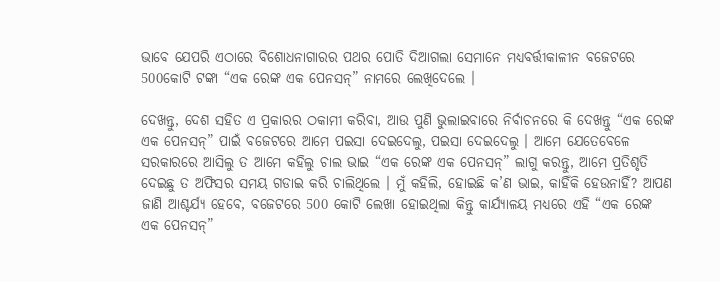ଭାବେ ଯେପରି ଏଠାରେ ବିଶୋଧନାଗାରର ପଥର ପୋତି ଦିଆଗଲା ସେମାନେ ମଧ୍ୟବର୍ତ୍ତୀକାଳୀନ ବଜେଟରେ 500କୋଟି ଟଙ୍କା “ଏକ ରେଙ୍କ ଏକ ପେନସନ୍” ନାମରେ ଲେଖିଦେଲେ ।

ଦେଖନ୍ତୁ, ଦେଶ ସହିତ ଏ ପ୍ରକାରର ଠକାମୀ କରିବା, ଆଉ ପୁଣି ଭୁଲାଇବାରେ ନିର୍ବାଚନରେ କି ଦେଖନ୍ତୁ “ଏକ ରେଙ୍କ ଏକ ପେନସନ୍” ପାଇଁ ବଜେଟରେ ଆମେ ପଇସା ଦେଇଦେଲୁ, ପଇସା ଦେଇଦେଲୁ । ଆମେ ଯେତେବେଳେ ସରକାରରେ ଆସିଲୁ ତ ଆମେ କହିଲୁ ଚାଲ ଭାଇ “ଏକ ରେଙ୍କ ଏକ ପେନସନ୍” ଲାଗୁ କରନ୍ତୁ, ଆମେ ପ୍ରତିଶୃତି ଦେଇଛୁ ତ ଅଫିସର ସମୟ ଗଡାଇ କରି ଚାଲିଥିଲେ । ମୁଁ କହିଲି, ହୋଇଛି କ’ଣ ଭାଇ, କାହିଁକି ହେଉନାହିଁ? ଆପଣ ଜାଣି ଆଶ୍ଚର୍ଯ୍ୟ ହେବେ, ବଜେଟରେ 500 କୋଟି ଲେଖା ହୋଇଥିଲା କିନ୍ତୁ କାର୍ଯ୍ୟାଳୟ ମଧ୍ୟରେ ଏହି “ଏକ ରେଙ୍କ ଏକ ପେନସନ୍”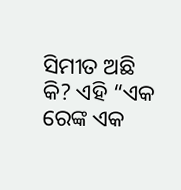ସିମୀତ ଅଛି କି? ଏହି “ଏକ ରେଙ୍କ ଏକ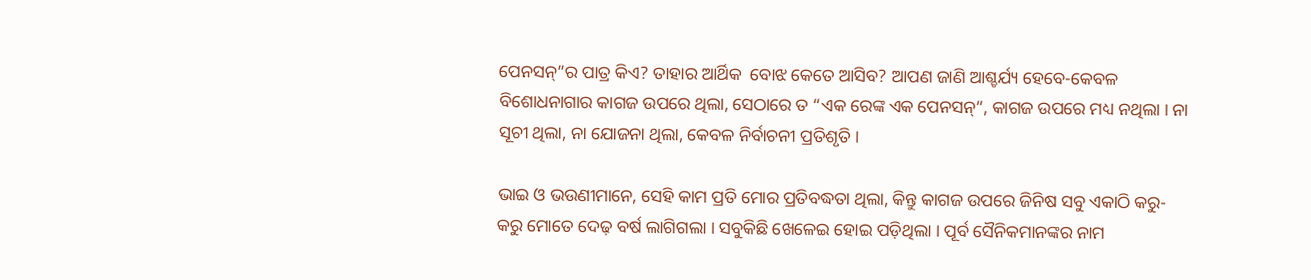ପେନସନ୍”ର ପାତ୍ର କିଏ? ତାହାର ଆର୍ଥିକ  ବୋଝ କେତେ ଆସିବ? ଆପଣ ଜାଣି ଆଶ୍ଚର୍ଯ୍ୟ ହେବେ-କେବଳ ବିଶୋଧନାଗାର କାଗଜ ଉପରେ ଥିଲା, ସେଠାରେ ତ “ଏକ ରେଙ୍କ ଏକ ପେନସନ୍”, କାଗଜ ଉପରେ ମଧ୍ୟ ନଥିଲା । ନା ସୂଚୀ ଥିଲା, ନା ଯୋଜନା ଥିଲା, କେବଳ ନିର୍ବାଚନୀ ପ୍ରତିଶୃତି ।

ଭାଇ ଓ ଭଉଣୀମାନେ, ସେହି କାମ ପ୍ରତି ମୋର ପ୍ରତିବଦ୍ଧତା ଥିଲା, କିନ୍ତୁ କାଗଜ ଉପରେ ଜିନିଷ ସବୁ ଏକାଠି କରୁ-କରୁ ମୋତେ ଦେଢ଼ ବର୍ଷ ଲାଗିଗଲା । ସବୁକିଛି ଖେଳେଇ ହୋଇ ପଡ଼ିଥିଲା । ପୂର୍ବ ସୈନିକମାନଙ୍କର ନାମ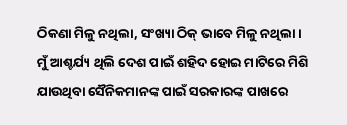ଠିକଣା ମିଳୁ ନଥିଲା, ସଂଖ୍ୟା ଠିକ୍ ଭାବେ ମିଳୁ ନଥିଲା । ମୁଁ ଆଶ୍ଚର୍ଯ୍ୟ ଥିଲି ଦେଶ ପାଇଁ ଶହିଦ ହୋଇ ମାଟିରେ ମିଶି ଯାଉଥିବା ସୈନିକମାନଙ୍କ ପାଇଁ ସରକାରଙ୍କ ପାଖରେ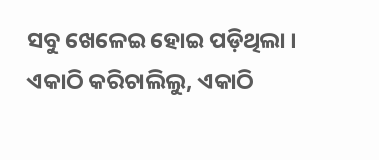ସବୁ ଖେଳେଇ ହୋଇ ପଡ଼ିଥିଲା । ଏକାଠି କରିଚାଲିଲୁ, ଏକାଠି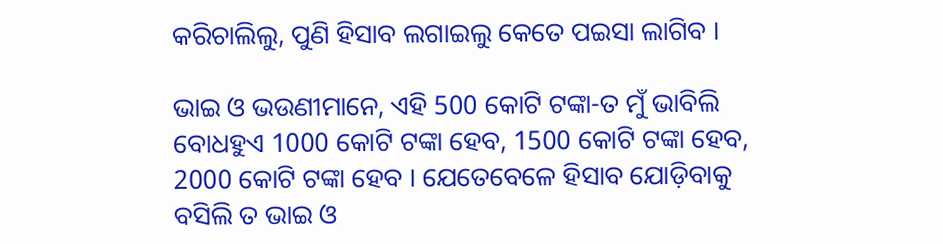କରିଚାଲିଲୁ, ପୁଣି ହିସାବ ଲଗାଇଲୁ କେତେ ପଇସା ଲାଗିବ ।

ଭାଇ ଓ ଭଉଣୀମାନେ, ଏହି 500 କୋଟି ଟଙ୍କା-ତ ମୁଁ ଭାବିଲି ବୋଧହୁଏ 1000 କୋଟି ଟଙ୍କା ହେବ, 1500 କୋଟି ଟଙ୍କା ହେବ, 2000 କୋଟି ଟଙ୍କା ହେବ । ଯେତେବେଳେ ହିସାବ ଯୋଡ଼ିବାକୁ ବସିଲି ତ ଭାଇ ଓ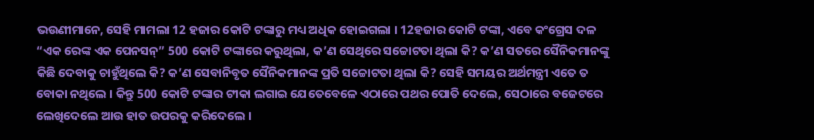ଭଉଣୀମାନେ, ସେହି ମାମଲା 12 ହଜାର କୋଟି ଟଙ୍କାରୁ ମଧ୍ୟ ଅଧିକ ହୋଇଗଲା । 12ହଜାର କୋଟି ଟଙ୍କା, ଏବେ କଂଗ୍ରେସ ଦଳ “ଏକ ରେଙ୍କ ଏକ ପେନସନ୍” 500 କୋଟି ଟଙ୍କାରେ କରୁଥିଲା, କ’ଣ ସେଥିରେ ସଚ୍ଚୋଟତା ଥିଲା କି? କ’ଣ ସତରେ ସୈନିକମାନଙ୍କୁ କିଛି ଦେବାକୁ ଚାହୁଁଥିଲେ କି? କ’ଣ ସେବାନିବୃତ ସୈନିକମାନଙ୍କ ପ୍ରତି ସଚ୍ଚୋଟତା ଥିଲା କି? ସେହି ସମୟର ଅର୍ଥମନ୍ତ୍ରୀ ଏତେ ତ ବୋକା ନଥିଲେ । କିନ୍ତୁ 500 କୋଟି ଟଙ୍କାର ଟୀକା ଲଗାଇ ଯେତେବେଳେ ଏଠାରେ ପଥର ପୋତି ଦେଲେ, ସେଠାରେ ବଜେଟରେ ଲେଖିଦେଲେ ଆଉ ହାତ ଉପରକୁ କରିଦେଲେ ।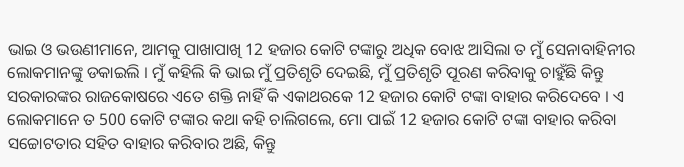ଭାଇ ଓ ଭଉଣୀମାନେ, ଆମକୁ ପାଖାପାଖି 12 ହଜାର କୋଟି ଟଙ୍କାରୁ ଅଧିକ ବୋଝ ଆସିଲା ତ ମୁଁ ସେନାବାହିନୀର ଲୋକମାନଙ୍କୁ ଡକାଇଲି । ମୁଁ କହିଲି କି ଭାଇ ମୁଁ ପ୍ରତିଶୃତି ଦେଇଛି, ମୁଁ ପ୍ରତିଶୃତି ପୂରଣ କରିବାକୁ ଚାହୁଁଛି କିନ୍ତୁ ସରକାରଙ୍କର ରାଜକୋଷରେ ଏତେ ଶକ୍ତି ନାହିଁ କି ଏକାଥରକେ 12 ହଜାର କୋଟି ଟଙ୍କା ବାହାର କରିଦେବେ । ଏ ଲୋକମାନେ ତ 500 କୋଟି ଟଙ୍କାର କଥା କହି ଚାଲିଗଲେ, ମୋ ପାଇଁ 12 ହଜାର କୋଟି ଟଙ୍କା ବାହାର କରିବା ସଚ୍ଚୋଟତାର ସହିତ ବାହାର କରିବାର ଅଛି, କିନ୍ତୁ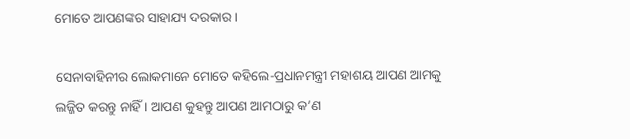ମୋତେ ଆପଣଙ୍କର ସାହାଯ୍ୟ ଦରକାର ।

ସେନାବାହିନୀର ଲୋକମାନେ ମୋତେ କହିଲେ-ପ୍ରଧାନମନ୍ତ୍ରୀ ମହାଶୟ ଆପଣ ଆମକୁ ଲଜ୍ଜିତ କରନ୍ତୁ ନାହିଁ । ଆପଣ କୁହନ୍ତୁ ଆପଣ ଆମଠାରୁ କ’ଣ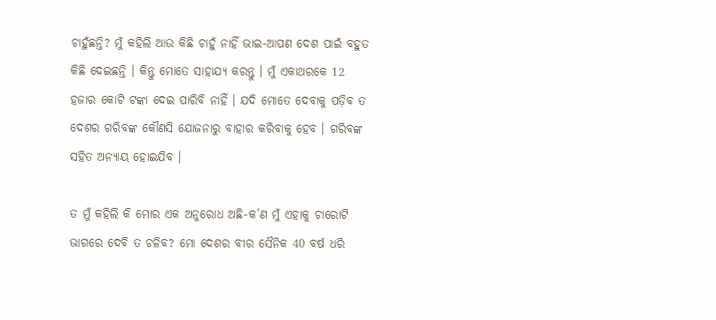ଚାହୁଁଛନ୍ତି? ମୁଁ କହିଲି ଆଉ କିଛି ଚାହୁଁ ନାହିଁ ଭାଇ-ଆପଣ ଦେଶ ପାଇଁ ବହୁତ କିଛି ଦେଇଛନ୍ତି । କିନ୍ତୁ ମୋତେ ସାହାଯ୍ୟ କରନ୍ତୁ । ମୁଁ ଏକାଥରକେ 12 ହଜାର କୋଟି ଟଙ୍କା ଦେଇ ପାରିବି ନାହିଁ । ଯଦି ମୋତେ ଦେବାକୁ ପଡ଼ିବ ତ ଦେଶର ଗରିବଙ୍କ କୌଣସି ଯୋଜନାରୁ ବାହାର କରିବାକୁ ହେବ । ଗରିବଙ୍କ ସହିତ ଅନ୍ୟାୟ ହୋଇଯିବ ।

ତ ମୁଁ କହିଲି କି ମୋର ଏକ ଅନୁରୋଧ ଅଛି-କ’ଣ ମୁଁ ଏହାକୁ ଚାରୋଟି ଭାଗରେ ଦେବି ତ ଚଳିବ? ମୋ ଦେଶର ବୀର ସୈନିକ 40 ବର୍ଷ ଧରି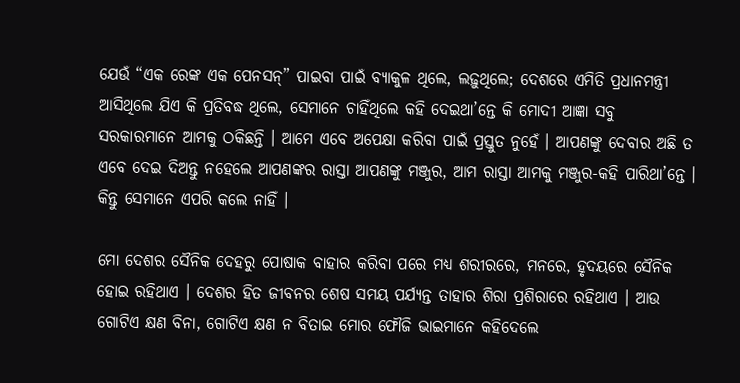ଯେଉଁ “ଏକ ରେଙ୍କ ଏକ ପେନସନ୍” ପାଇବା ପାଇଁ ବ୍ୟାକୁଳ ଥିଲେ, ଲଢ଼ୁଥିଲେ; ଦେଶରେ ଏମିତି ପ୍ରଧାନମନ୍ତ୍ରୀ ଆସିଥିଲେ ଯିଏ କି ପ୍ରତିବଦ୍ଧ ଥିଲେ, ସେମାନେ ଚାହିଁଥିଲେ କହି ଦେଇଥା’ନ୍ତେ କି ମୋଦୀ ଆଜ୍ଞା ସବୁ ସରକାରମାନେ ଆମକୁ ଠକିଛନ୍ତି । ଆମେ ଏବେ ଅପେକ୍ଷା କରିବା ପାଇଁ ପ୍ରସ୍ତୁତ ନୁହେଁ । ଆପଣଙ୍କୁ ଦେବାର ଅଛି ତ ଏବେ ଦେଇ ଦିଅନ୍ତୁ ନହେଲେ ଆପଣଙ୍କର ରାସ୍ତା ଆପଣଙ୍କୁ ମଞ୍ଜୁର, ଆମ ରାସ୍ତା ଆମକୁ ମଞ୍ଜୁର-କହି ପାରିଥା’ନ୍ତେ । କିନ୍ତୁ ସେମାନେ ଏପରି କଲେ ନାହିଁ ।

ମୋ ଦେଶର ସୈନିକ ଦେହରୁ ପୋଷାକ ବାହାର କରିବା ପରେ ମଧ୍ୟ ଶରୀରରେ, ମନରେ, ହୃଦୟରେ ସୈନିକ ହୋଇ ରହିଥାଏ । ଦେଶର ହିତ ଜୀବନର ଶେଷ ସମୟ ପର୍ଯ୍ୟନ୍ତ ତାହାର ଶିରା ପ୍ରଶିରାରେ ରହିଥାଏ । ଆଉ ଗୋଟିଏ କ୍ଷଣ ବିନା, ଗୋଟିଏ କ୍ଷଣ ନ ବିତାଇ ମୋର ଫୌଜି ଭାଇମାନେ କହିଦେଲେ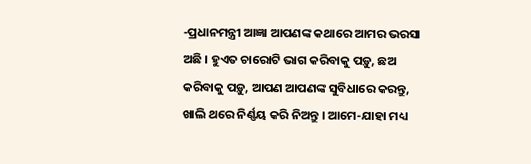-ପ୍ରଧାନମନ୍ତ୍ରୀ ଆଜ୍ଞା ଆପଣଙ୍କ କଥାରେ ଆମର ଭରସା ଅଛି । ହୁଏତ ଚାରୋଟି ଭାଗ କରିବାକୁ ପଡ଼ୁ, ଛଅ କରିବାକୁ ପଡ଼ୁ, ଆପଣ ଆପଣଙ୍କ ସୁବିଧାରେ କରନ୍ତୁ, ଖାଲି ଥରେ ନିର୍ଣ୍ଣୟ କରି ନିଅନ୍ତୁ । ଆମେ-ଯାହା ମଧ୍ୟ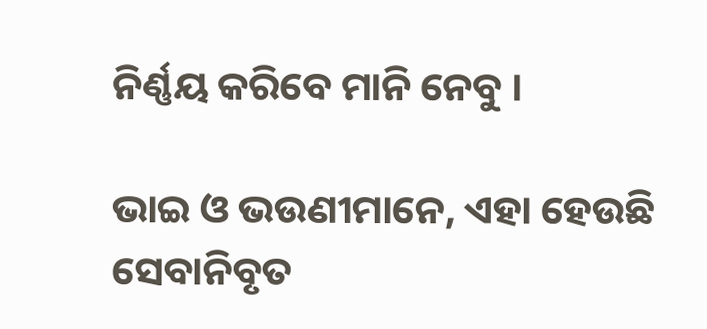ନିର୍ଣ୍ଣୟ କରିବେ ମାନି ନେବୁ ।

ଭାଇ ଓ ଭଉଣୀମାନେ, ଏହା ହେଉଛି ସେବାନିବୃତ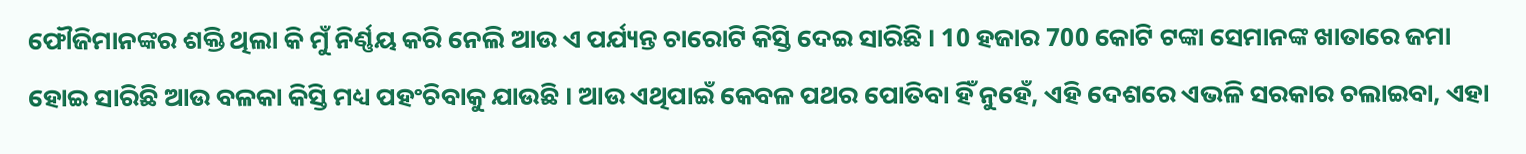ଫୌଜିମାନଙ୍କର ଶକ୍ତି ଥିଲା କି ମୁଁ ନିର୍ଣ୍ଣୟ କରି ନେଲି ଆଉ ଏ ପର୍ଯ୍ୟନ୍ତ ଚାରୋଟି କିସ୍ତି ଦେଇ ସାରିଛି । 10 ହଜାର 700 କୋଟି ଟଙ୍କା ସେମାନଙ୍କ ଖାତାରେ ଜମା ହୋଇ ସାରିଛି ଆଉ ବଳକା କିସ୍ତି ମଧ୍ୟ ପହଂଚିବାକୁ ଯାଉଛି । ଆଉ ଏଥିପାଇଁ କେବଳ ପଥର ପୋତିବା ହିଁ ନୁହେଁ, ଏହି ଦେଶରେ ଏଭଳି ସରକାର ଚଲାଇବା, ଏହା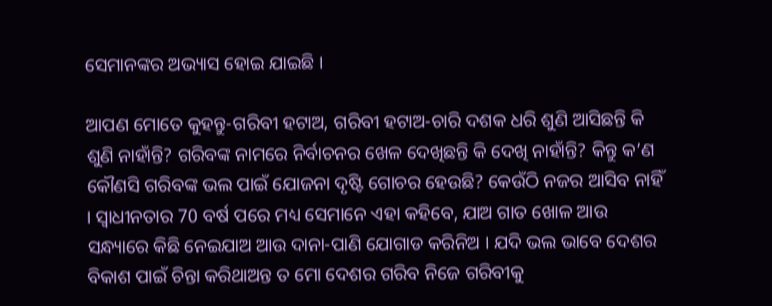ସେମାନଙ୍କର ଅଭ୍ୟାସ ହୋଇ ଯାଇଛି ।

ଆପଣ ମୋତେ କୁହନ୍ତୁ-ଗରିବୀ ହଟାଅ, ଗରିବୀ ହଟାଅ-ଚାରି ଦଶକ ଧରି ଶୁଣି ଆସିଛନ୍ତି କି ଶୁଣି ନାହାଁନ୍ତି? ଗରିବଙ୍କ ନାମରେ ନିର୍ବାଚନର ଖେଳ ଦେଖିଛନ୍ତି କି ଦେଖି ନାହାଁନ୍ତି? କିନ୍ତୁ କ’ଣ କୌଣସି ଗରିବଙ୍କ ଭଲ ପାଇଁ ଯୋଜନା ଦୃଷ୍ଟି ଗୋଚର ହେଉଛି? କେଉଁଠି ନଜର ଆସିବ ନାହିଁ । ସ୍ୱାଧୀନତାର 70 ବର୍ଷ ପରେ ମଧ୍ୟ ସେମାନେ ଏହା କହିବେ, ଯାଅ ଗାତ ଖୋଳ ଆଉ ସନ୍ଧ୍ୟାରେ କିଛି ନେଇଯାଅ ଆଉ ଦାନା-ପାଣି ଯୋଗାଡ କରିନିଅ । ଯଦି ଭଲ ଭାବେ ଦେଶର ବିକାଶ ପାଇଁ ଚିନ୍ତା କରିଥାଅନ୍ତ ତ ମୋ ଦେଶର ଗରିବ ନିଜେ ଗରିବୀକୁ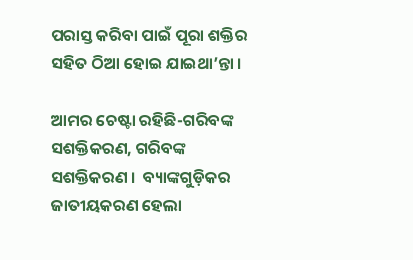ପରାସ୍ତ କରିବା ପାଇଁ ପୂରା ଶକ୍ତିର ସହିତ ଠିଆ ହୋଇ ଯାଇଥା’ନ୍ତା ।

ଆମର ଚେଷ୍ଟା ରହିଛି-ଗରିବଙ୍କ ସଶକ୍ତିକରଣ, ଗରିବଙ୍କ ସଶକ୍ତିକରଣ ।  ବ୍ୟାଙ୍କଗୁଡ଼ିକର ଜାତୀୟକରଣ ହେଲା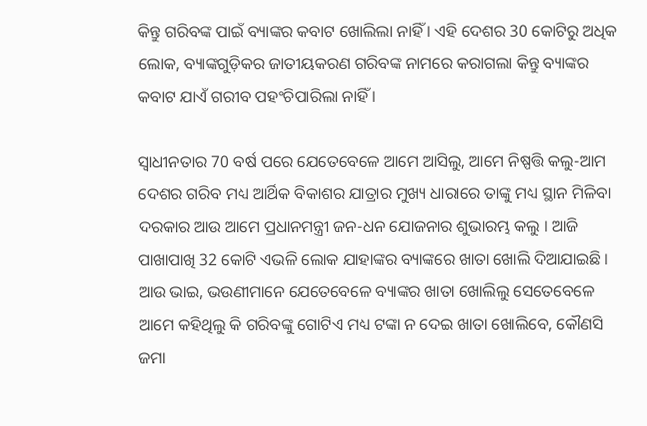କିନ୍ତୁ ଗରିବଙ୍କ ପାଇଁ ବ୍ୟାଙ୍କର କବାଟ ଖୋଲିଲା ନାହିଁ । ଏହି ଦେଶର 30 କୋଟିରୁ ଅଧିକ ଲୋକ, ବ୍ୟାଙ୍କଗୁଡ଼ିକର ଜାତୀୟକରଣ ଗରିବଙ୍କ ନାମରେ କରାଗଲା କିନ୍ତୁ ବ୍ୟାଙ୍କର କବାଟ ଯାଏଁ ଗରୀବ ପହଂଚିପାରିଲା ନାହିଁ ।

ସ୍ୱାଧୀନତାର 70 ବର୍ଷ ପରେ ଯେତେବେଳେ ଆମେ ଆସିଲୁ, ଆମେ ନିଷ୍ପତ୍ତି କଲୁ-ଆମ ଦେଶର ଗରିବ ମଧ୍ୟ ଆର୍ଥିକ ବିକାଶର ଯାତ୍ରାର ମୁଖ୍ୟ ଧାରାରେ ତାଙ୍କୁ ମଧ୍ୟ ସ୍ଥାନ ମିଳିବା ଦରକାର ଆଉ ଆମେ ପ୍ରଧାନମନ୍ତ୍ରୀ ଜନ-ଧନ ଯୋଜନାର ଶୁଭାରମ୍ଭ କଲୁ । ଆଜି ପାଖାପାଖି 32 କୋଟି ଏଭଳି ଲୋକ ଯାହାଙ୍କର ବ୍ୟାଙ୍କରେ ଖାତା ଖୋଲି ଦିଆଯାଇଛି । ଆଉ ଭାଇ, ଭଉଣୀମାନେ ଯେତେବେଳେ ବ୍ୟାଙ୍କର ଖାତା ଖୋଲିଲୁ ସେତେବେଳେ ଆମେ କହିଥିଲୁ କି ଗରିବଙ୍କୁ ଗୋଟିଏ ମଧ୍ୟ ଟଙ୍କା ନ ଦେଇ ଖାତା ଖୋଲିବେ, କୌଣସି ଜମା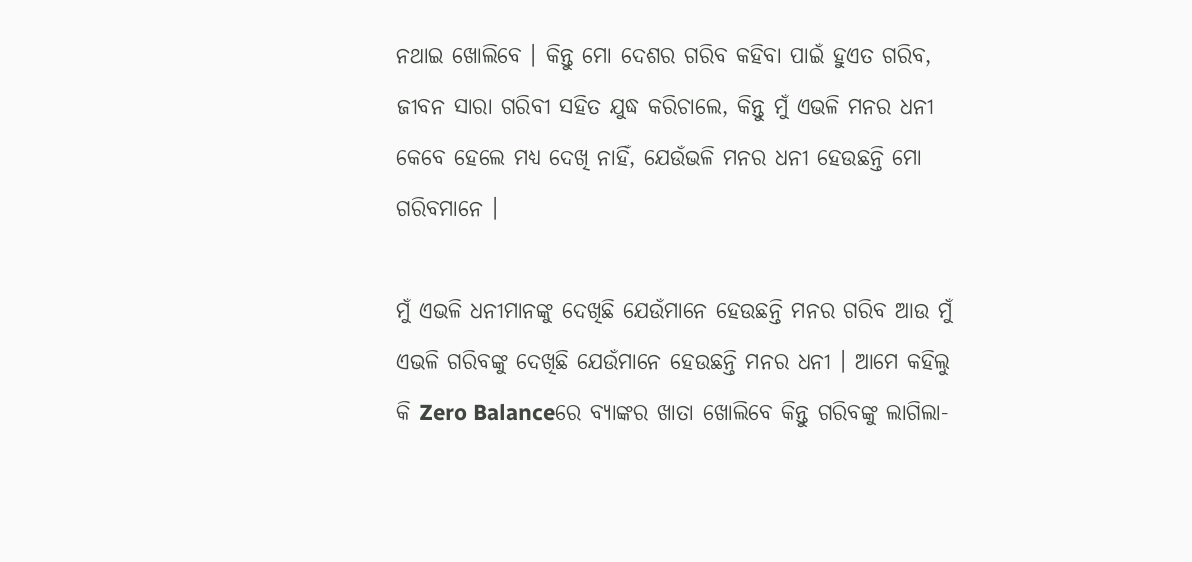ନଥାଇ ଖୋଲିବେ । କିନ୍ତୁ ମୋ ଦେଶର ଗରିବ କହିବା ପାଇଁ ହୁଏତ ଗରିବ, ଜୀବନ ସାରା ଗରିବୀ ସହିତ ଯୁଦ୍ଧ କରିଚାଲେ, କିନ୍ତୁ ମୁଁ ଏଭଳି ମନର ଧନୀ କେବେ ହେଲେ ମଧ୍ୟ ଦେଖି ନାହିଁ, ଯେଉଁଭଳି ମନର ଧନୀ ହେଉଛନ୍ତି ମୋ ଗରିବମାନେ ।

ମୁଁ ଏଭଳି ଧନୀମାନଙ୍କୁ ଦେଖିଛି ଯେଉଁମାନେ ହେଉଛନ୍ତି ମନର ଗରିବ ଆଉ ମୁଁ ଏଭଳି ଗରିବଙ୍କୁ ଦେଖିଛି ଯେଉଁମାନେ ହେଉଛନ୍ତି ମନର ଧନୀ । ଆମେ କହିଲୁ କି Zero Balanceରେ ବ୍ୟାଙ୍କର ଖାତା ଖୋଲିବେ କିନ୍ତୁ ଗରିବଙ୍କୁ ଲାଗିଲା-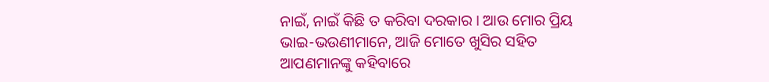ନାଇଁ, ନାଇଁ କିଛି ତ କରିବା ଦରକାର । ଆଉ ମୋର ପ୍ରିୟ ଭାଇ-ଭଉଣୀମାନେ, ଆଜି ମୋତେ ଖୁସିର ସହିତ ଆପଣମାନଙ୍କୁ କହିବାରେ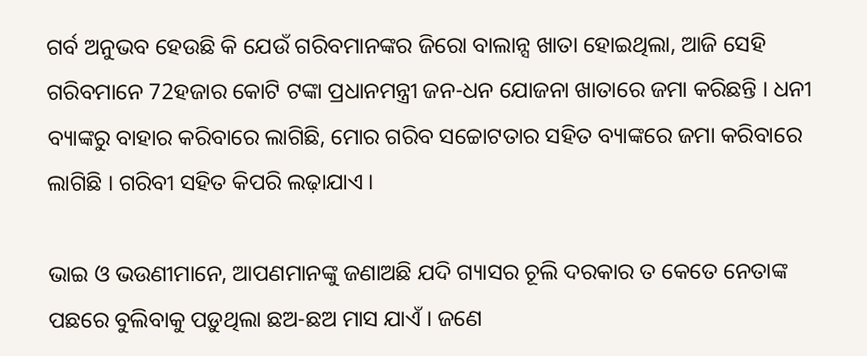ଗର୍ବ ଅନୁଭବ ହେଉଛି କି ଯେଉଁ ଗରିବମାନଙ୍କର ଜିରୋ ବାଲାନ୍ସ ଖାତା ହୋଇଥିଲା, ଆଜି ସେହି ଗରିବମାନେ 72ହଜାର କୋଟି ଟଙ୍କା ପ୍ରଧାନମନ୍ତ୍ରୀ ଜନ-ଧନ ଯୋଜନା ଖାତାରେ ଜମା କରିଛନ୍ତି । ଧନୀ ବ୍ୟାଙ୍କରୁ ବାହାର କରିବାରେ ଲାଗିଛି, ମୋର ଗରିବ ସଚ୍ଚୋଟତାର ସହିତ ବ୍ୟାଙ୍କରେ ଜମା କରିବାରେ ଲାଗିଛି । ଗରିବୀ ସହିତ କିପରି ଲଢ଼ାଯାଏ ।

ଭାଇ ଓ ଭଉଣୀମାନେ, ଆପଣମାନଙ୍କୁ ଜଣାଅଛି ଯଦି ଗ୍ୟାସର ଚୂଲି ଦରକାର ତ କେତେ ନେତାଙ୍କ ପଛରେ ବୁଲିବାକୁ ପଡ଼ୁଥିଲା ଛଅ-ଛଅ ମାସ ଯାଏଁ । ଜଣେ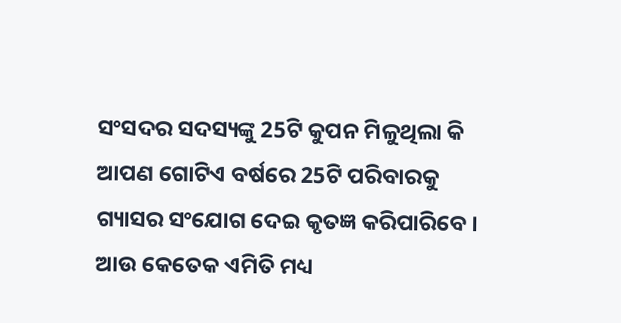ସଂସଦର ସଦସ୍ୟଙ୍କୁ 25ଟି କୁପନ ମିଳୁଥିଲା କି ଆପଣ ଗୋଟିଏ ବର୍ଷରେ 25ଟି ପରିବାରକୁ ଗ୍ୟାସର ସଂଯୋଗ ଦେଇ କୃତଜ୍ଞ କରିପାରିବେ । ଆଉ କେତେକ ଏମିତି ମଧ୍ୟ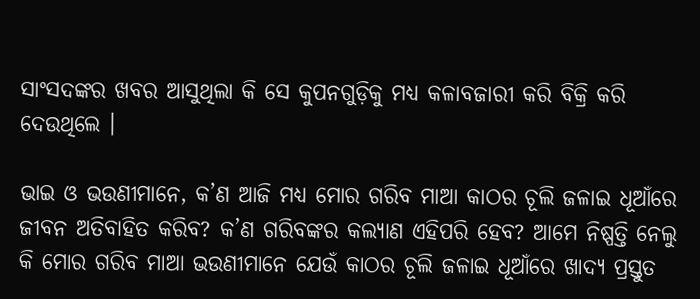ସାଂସଦଙ୍କର ଖବର ଆସୁଥିଲା କି ସେ କୁପନଗୁଡ଼ିକୁ ମଧ୍ୟ କଳାବଜାରୀ କରି ବିକ୍ରି କରି ଦେଉଥିଲେ ।

ଭାଇ ଓ ଭଉଣୀମାନେ, କ’ଣ ଆଜି ମଧ୍ୟ ମୋର ଗରିବ ମାଆ କାଠର ଚୂଲି ଜଳାଇ ଧୂଆଁରେ ଜୀବନ ଅତିବାହିତ କରିବ? କ’ଣ ଗରିବଙ୍କର କଲ୍ୟାଣ ଏହିପରି ହେବ? ଆମେ ନିଷ୍ପତ୍ତି ନେଲୁ କି ମୋର ଗରିବ ମାଆ ଭଉଣୀମାନେ ଯେଉଁ କାଠର ଚୂଲି ଜଳାଇ ଧୂଆଁରେ ଖାଦ୍ୟ ପ୍ରସ୍ତୁତ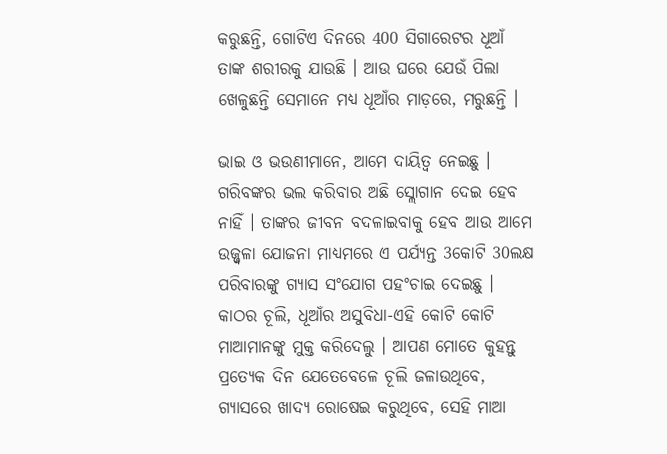କରୁଛନ୍ତି, ଗୋଟିଏ ଦିନରେ 400 ସିଗାରେଟର ଧୂଆଁ ତାଙ୍କ ଶରୀରକୁ ଯାଉଛି । ଆଉ ଘରେ ଯେଉଁ ପିଲା ଖେଳୁଛନ୍ତି ସେମାନେ ମଧ୍ୟ ଧୂଆଁର ମାଡ଼ରେ, ମରୁଛନ୍ତି ।

ଭାଇ ଓ ଭଉଣୀମାନେ, ଆମେ ଦାୟିତ୍ୱ ନେଇଛୁ । ଗରିବଙ୍କର ଭଲ କରିବାର ଅଛି ସ୍ଲୋଗାନ ଦେଇ ହେବ ନାହିଁ । ତାଙ୍କର ଜୀବନ ବଦଳାଇବାକୁ ହେବ ଆଉ ଆମେ ଉଜ୍ଜ୍ୱଳା ଯୋଜନା ମାଧ୍ୟମରେ ଏ ପର୍ଯ୍ୟନ୍ତ 3କୋଟି 30ଲକ୍ଷ ପରିବାରଙ୍କୁ ଗ୍ୟାସ ସଂଯୋଗ ପହଂଚାଇ ଦେଇଛୁ । କାଠର ଚୂଲି, ଧୂଆଁର ଅସୁବିଧା-ଏହି କୋଟି କୋଟି ମାଆମାନଙ୍କୁ ମୁକ୍ତ କରିଦେଲୁ । ଆପଣ ମୋତେ କୁହନ୍ତୁ ପ୍ରତ୍ୟେକ ଦିନ ଯେତେବେଳେ ଚୂଲି ଜଳାଉଥିବେ, ଗ୍ୟାସରେ ଖାଦ୍ୟ ରୋଷେଇ କରୁଥିବେ, ସେହି ମାଆ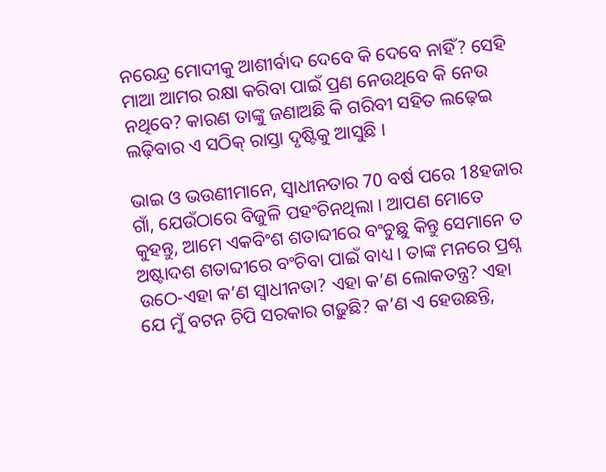ନରେନ୍ଦ୍ର ମୋଦୀକୁ ଆଶୀର୍ବାଦ ଦେବେ କି ଦେବେ ନାହିଁ? ସେହି ମାଆ ଆମର ରକ୍ଷା କରିବା ପାଇଁ ପ୍ରଣ ନେଉଥିବେ କି ନେଉ ନଥିବେ? କାରଣ ତାଙ୍କୁ ଜଣାଅଛି କି ଗରିବୀ ସହିତ ଲଢ଼େଇ ଲଢ଼ିବାର ଏ ସଠିକ୍ ରାସ୍ତା ଦୃଷ୍ଟିକୁ ଆସୁଛି ।

ଭାଇ ଓ ଭଉଣୀମାନେ, ସ୍ୱାଧୀନତାର 70 ବର୍ଷ ପରେ 18ହଜାର ଗାଁ, ଯେଉଁଠାରେ ବିଜୁଳି ପହଂଚିନଥିଲା । ଆପଣ ମୋତେ କୁହନ୍ତୁ, ଆମେ ଏକବିଂଶ ଶତାବ୍ଦୀରେ ବଂଚୁଛୁ କିନ୍ତୁ ସେମାନେ ତ ଅଷ୍ଟାଦଶ ଶତାବ୍ଦୀରେ ବଂଚିବା ପାଇଁ ବାଧ୍ୟ । ତାଙ୍କ ମନରେ ପ୍ରଶ୍ନ ଉଠେ-ଏହା କ’ଣ ସ୍ୱାଧୀନତା? ଏହା କ’ଣ ଲୋକତନ୍ତ୍ର? ଏହା ଯେ ମୁଁ ବଟନ ଚିପି ସରକାର ଗଢ଼ୁଛି? କ’ଣ ଏ ହେଉଛନ୍ତି,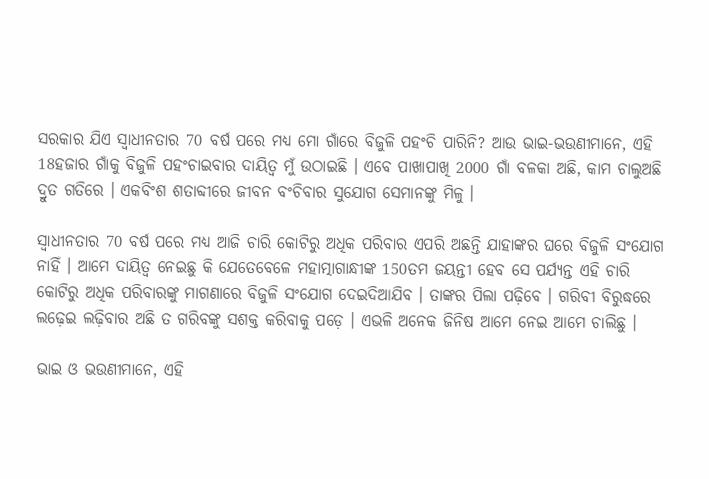ସରକାର ଯିଏ ସ୍ୱାଧୀନତାର 70 ବର୍ଷ ପରେ ମଧ୍ୟ ମୋ ଗାଁରେ ବିଜୁଳି ପହଂଚି ପାରିନି? ଆଉ ଭାଇ-ଭଉଣୀମାନେ, ଏହି 18ହଜାର ଗାଁକୁ ବିଜୁଳି ପହଂଚାଇବାର ଦାୟିତ୍ୱ ମୁଁ ଉଠାଇଛି । ଏବେ ପାଖାପାଖି 2000 ଗାଁ ବଳକା ଅଛି, କାମ ଚାଲୁଅଛି ଦ୍ରୁତ ଗତିରେ । ଏକବିଂଶ ଶତାବ୍ଦୀରେ ଜୀବନ ବଂଚିବାର ସୁଯୋଗ ସେମାନଙ୍କୁ ମିଳୁ ।

ସ୍ୱାଧୀନତାର 70 ବର୍ଷ ପରେ ମଧ୍ୟ ଆଜି ଚାରି କୋଟିରୁ ଅଧିକ ପରିବାର ଏପରି ଅଛନ୍ତି ଯାହାଙ୍କର ଘରେ ବିଜୁଳି ସଂଯୋଗ ନାହିଁ । ଆମେ ଦାୟିତ୍ୱ ନେଇଛୁ କି ଯେତେବେଳେ ମହାତ୍ମାଗାନ୍ଧୀଙ୍କ 150ତମ ଜୟନ୍ତୀ ହେବ ସେ ପର୍ଯ୍ୟନ୍ତ ଏହି ଚାରି କୋଟିରୁ ଅଧିକ ପରିବାରଙ୍କୁ ମାଗଣାରେ ବିଜୁଳି ସଂଯୋଗ ଦେଇଦିଆଯିବ । ତାଙ୍କର ପିଲା ପଢ଼ିବେ । ଗରିବୀ ବିରୁଦ୍ଧରେ ଲଢ଼େଇ ଲଢ଼ିବାର ଅଛି ତ ଗରିବଙ୍କୁ ସଶକ୍ତ କରିବାକୁ ପଡ଼େ । ଏଭଳି ଅନେକ ଜିନିଷ ଆମେ ନେଇ ଆମେ ଚାଲିଛୁ ।

ଭାଇ ଓ ଭଉଣୀମାନେ, ଏହି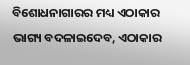ବିଶୋଧନାଗାରର ମଧ୍ୟ ଏଠାକାର ଭାଗ୍ୟ ବଦଳାଇଦେବ, ଏଠାକାର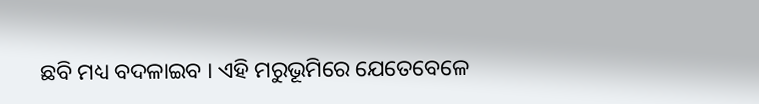ଛବି ମଧ୍ୟ ବଦଳାଇବ । ଏହି ମରୁଭୂମିରେ ଯେତେବେଳେ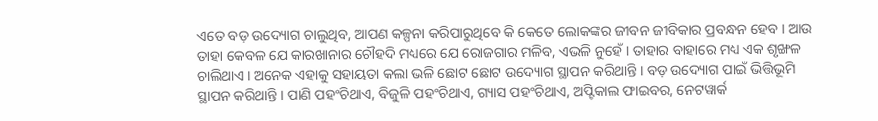ଏତେ ବଡ଼ ଉଦ୍ୟୋଗ ଚାଲୁଥିବ, ଆପଣ କଳ୍ପନା କରିପାରୁଥିବେ କି କେତେ ଲୋକଙ୍କର ଜୀବନ ଜୀବିକାର ପ୍ରବନ୍ଧନ ହେବ । ଆଉ ତାହା କେବଳ ଯେ କାରଖାନାର ଚୌହଦି ମଧ୍ୟରେ ଯେ ରୋଜଗାର ମଳିବ, ଏଭଳି ନୁହେଁ । ତାହାର ବାହାରେ ମଧ୍ୟ ଏକ ଶୃଙ୍ଖଳ ଚାଲିଥାଏ । ଅନେକ ଏହାକୁ ସହାୟତା କଲା ଭଳି ଛୋଟ ଛୋଟ ଉଦ୍ୟୋଗ ସ୍ଥାପନ କରିଥାନ୍ତି । ବଡ଼ ଉଦ୍ୟୋଗ ପାଇଁ ଭିତ୍ତିଭୂମି ସ୍ଥାପନ କରିଥାନ୍ତି । ପାଣି ପହଂଚିଥାଏ, ବିଜୁଳି ପହଂଚିଥାଏ, ଗ୍ୟାସ ପହଂଚିଥାଏ, ଅପ୍ଟିକାଲ ଫାଇବର, ନେଟୱାର୍କ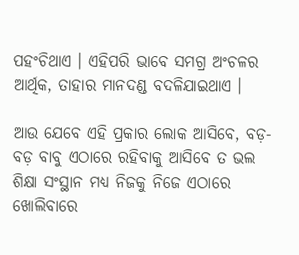ପହଂଚିଥାଏ । ଏହିପରି ଭାବେ ସମଗ୍ର ଅଂଚଳର ଆର୍ଥିକ, ତାହାର ମାନଦଣ୍ଡ ବଦଳିଯାଇଥାଏ ।

ଆଉ ଯେବେ ଏହି ପ୍ରକାର ଲୋକ ଆସିବେ, ବଡ଼-ବଡ଼ ବାବୁ ଏଠାରେ ରହିବାକୁ ଆସିବେ ତ ଭଲ ଶିକ୍ଷା ସଂସ୍ଥାନ ମଧ୍ୟ ନିଜକୁ ନିଜେ ଏଠାରେ ଖୋଲିବାରେ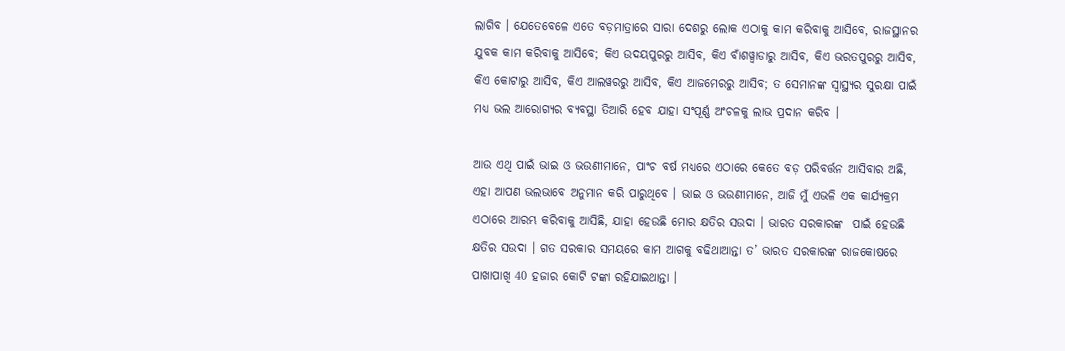ଲାଗିବ । ଯେତେବେଳେ ଏତେ ବଡ଼ମାତ୍ରାରେ ସାରା ଦେଶରୁ ଲୋକ ଏଠାକୁ କାମ କରିବାକୁ ଆସିବେ, ରାଜସ୍ଥାନର ଯୁବକ କାମ କରିବାକୁ ଆସିବେ; କିଏ ଉଦୟପୁରରୁ ଆସିବ, କିଏ ବାଁଶୱ୍ୱାଡାରୁ ଆସିବ, କିଏ ଭରତପୁରରୁ ଆସିବ, କିଏ କୋଟାରୁ ଆସିବ, କିଏ ଆଲୱରରୁ ଆସିବ, କିଏ ଆଜମେରରୁ ଆସିବ; ତ ସେମାନଙ୍କ ସ୍ୱାସ୍ଥ୍ୟର ସୁରକ୍ଷା ପାଇଁ ମଧ୍ୟ ଭଲ ଆରୋଗ୍ୟର ବ୍ୟବସ୍ଥା ତିଆରି ହେବ ଯାହା ସଂପୂର୍ଣ୍ଣ ଅଂଚଳକୁ ଲାଭ ପ୍ରଦାନ କରିବ ।

ଆଉ ଏଥି ପାଇଁ ଭାଇ ଓ ଭଉଣୀମାନେ, ପାଂଚ ବର୍ଷ ମଧ୍ୟରେ ଏଠାରେ କେତେ ବଡ଼ ପରିବର୍ତ୍ତନ ଆସିବାର ଅଛି, ଏହା ଆପଣ ଭଲଭାବେ ଅନୁମାନ କରି ପାରୁଥିବେ । ଭାଇ ଓ ଭଉଣୀମାନେ, ଆଜି ମୁଁ ଏଭଳି ଏକ କାର୍ଯ୍ୟକ୍ରମ ଏଠାରେ ଆରମ୍ଭ କରିବାକୁ ଆସିଛି, ଯାହା ହେଉଛି ମୋର କ୍ଷତିର ସଉଦା । ଭାରତ ସରକାରଙ୍କ  ପାଇଁ ହେଉଛି କ୍ଷତିର ସଉଦା । ଗତ ସରକାର ସମୟରେ କାମ ଆଗକୁ ବଢିଥାଆନ୍ତା ତ’ ଭାରତ ସରକାରଙ୍କ ରାଜକୋଷରେ ପାଖାପାଖି 40 ହଜାର କୋଟି ଟଙ୍କା ରହିଯାଇଥାନ୍ତା ।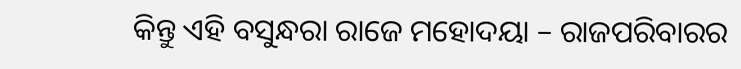କିନ୍ତୁ ଏହି ବସୁନ୍ଧରା ରାଜେ ମହୋଦୟା – ରାଜପରିବାରର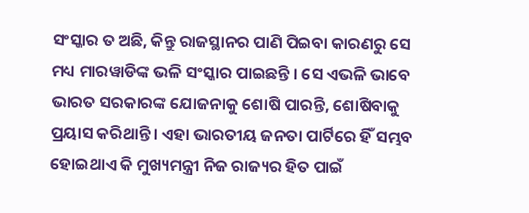ସଂସ୍କାର ତ ଅଛି, କିନ୍ତୁ ରାଜସ୍ଥାନର ପାଣି ପିଇବା କାରଣରୁ ସେ ମଧ୍ୟ ମାରୱାଡିଙ୍କ ଭଳି ସଂସ୍କାର ପାଇଛନ୍ତି । ସେ ଏଭଳି ଭାବେ ଭାରତ ସରକାରଙ୍କ ଯୋଜନାକୁ ଶୋଷି ପାରନ୍ତି, ଶୋଷିବାକୁ ପ୍ରୟାସ କରିଥାନ୍ତି । ଏହା ଭାରତୀୟ ଜନତା ପାର୍ଟିରେ ହିଁ ସମ୍ଭବ ହୋଇଥାଏ କି ମୁଖ୍ୟମନ୍ତ୍ରୀ ନିଜ ରାଜ୍ୟର ହିତ ପାଇଁ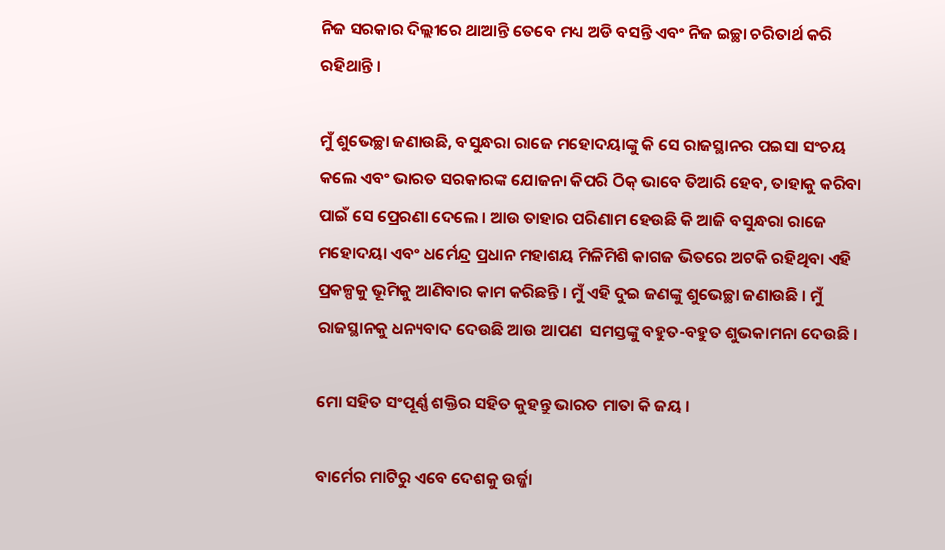ନିଜ ସରକାର ଦିଲ୍ଲୀରେ ଥାଆନ୍ତି ତେବେ ମଧ୍ୟ ଅଡି ବସନ୍ତି ଏବଂ ନିଜ ଇଚ୍ଛା ଚରିତାର୍ଥ କରି ରହିଥାନ୍ତି ।

ମୁଁ ଶୁଭେଚ୍ଛା ଜଣାଉଛି, ବସୁନ୍ଧରା ରାଜେ ମହୋଦୟାଙ୍କୁ କି ସେ ରାଜସ୍ଥାନର ପଇସା ସଂଚୟ କଲେ ଏବଂ ଭାରତ ସରକାରଙ୍କ ଯୋଜନା କିପରି ଠିକ୍ ଭାବେ ତିଆରି ହେବ, ତାହାକୁ କରିବା ପାଇଁ ସେ ପ୍ରେରଣା ଦେଲେ । ଆଉ ତାହାର ପରିଣାମ ହେଉଛି କି ଆଜି ବସୁନ୍ଧରା ରାଜେ ମହୋଦୟା ଏବଂ ଧର୍ମେନ୍ଦ୍ର ପ୍ରଧାନ ମହାଶୟ ମିଳିମିଶି କାଗଜ ଭିତରେ ଅଟକି ରହିଥିବା ଏହି ପ୍ରକଳ୍ପକୁ ଭୂମିକୁ ଆଣିବାର କାମ କରିଛନ୍ତି । ମୁଁ ଏହି ଦୁଇ ଜଣଙ୍କୁ ଶୁଭେଚ୍ଛା ଜଣାଉଛି । ମୁଁ ରାଜସ୍ଥାନକୁ ଧନ୍ୟବାଦ ଦେଉଛି ଆଉ ଆପଣ  ସମସ୍ତଙ୍କୁ ବହୁତ-ବହୁତ ଶୁଭକାମନା ଦେଉଛି ।

ମୋ ସହିତ ସଂପୂର୍ଣ୍ଣ ଶକ୍ତିର ସହିତ କୁହନ୍ତୁ ଭାରତ ମାତା କି ଜୟ ।

ବାର୍ମେର ମାଟିରୁ ଏବେ ଦେଶକୁ ଉର୍ଜ୍ଜା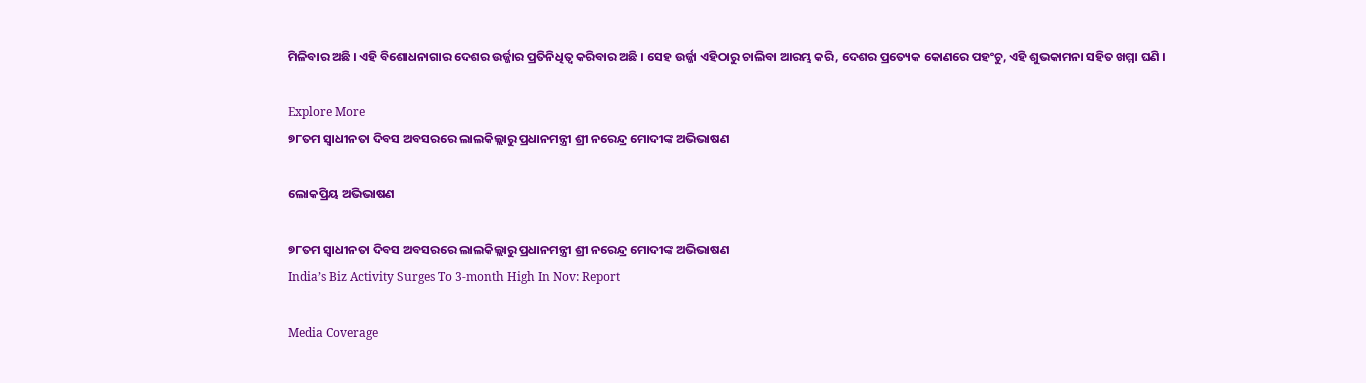ମିଳିବାର ଅଛି । ଏହି ବିଶୋଧନାଗାର ଦେଶର ଉର୍ଜ୍ଜାର ପ୍ରତିନିଧିତ୍ୱ କରିବାର ଅଛି । ସେହ ଉର୍ଜ୍ଜା ଏହିଠାରୁ ଚାଲିବା ଆରମ୍ଭ କରି, ଦେଶର ପ୍ରତ୍ୟେକ କୋଣରେ ପହଂଚୁ, ଏହି ଶୁଭକାମନା ସହିତ ଖମ୍ମା ଘଣି ।

Explore More
୭୮ତମ ସ୍ୱାଧୀନତା ଦିବସ ଅବସରରେ ଲାଲକିଲ୍ଲାରୁ ପ୍ରଧାନମନ୍ତ୍ରୀ ଶ୍ରୀ ନରେନ୍ଦ୍ର ମୋଦୀଙ୍କ ଅଭିଭାଷଣ

ଲୋକପ୍ରିୟ ଅଭିଭାଷଣ

୭୮ତମ ସ୍ୱାଧୀନତା ଦିବସ ଅବସରରେ ଲାଲକିଲ୍ଲାରୁ ପ୍ରଧାନମନ୍ତ୍ରୀ ଶ୍ରୀ ନରେନ୍ଦ୍ର ମୋଦୀଙ୍କ ଅଭିଭାଷଣ
India’s Biz Activity Surges To 3-month High In Nov: Report

Media Coverage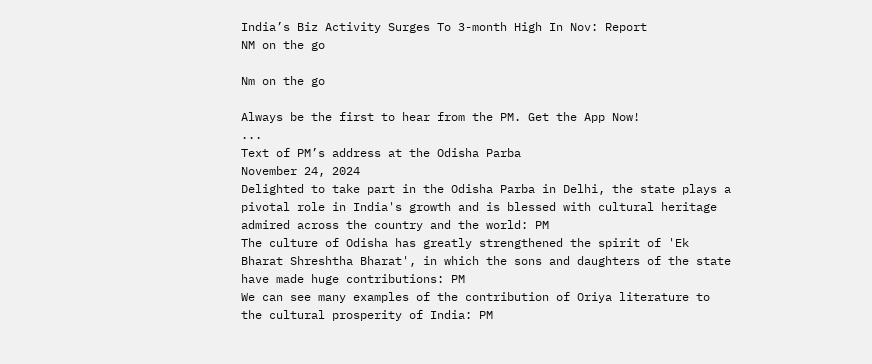India’s Biz Activity Surges To 3-month High In Nov: Report
NM on the go

Nm on the go

Always be the first to hear from the PM. Get the App Now!
...
Text of PM’s address at the Odisha Parba
November 24, 2024
Delighted to take part in the Odisha Parba in Delhi, the state plays a pivotal role in India's growth and is blessed with cultural heritage admired across the country and the world: PM
The culture of Odisha has greatly strengthened the spirit of 'Ek Bharat Shreshtha Bharat', in which the sons and daughters of the state have made huge contributions: PM
We can see many examples of the contribution of Oriya literature to the cultural prosperity of India: PM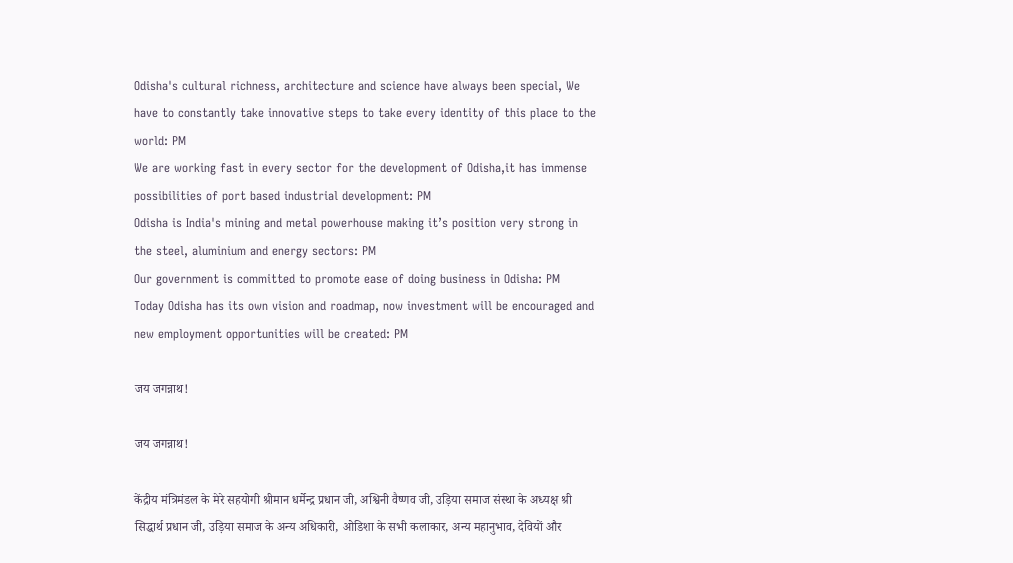Odisha's cultural richness, architecture and science have always been special, We have to constantly take innovative steps to take every identity of this place to the world: PM
We are working fast in every sector for the development of Odisha,it has immense possibilities of port based industrial development: PM
Odisha is India's mining and metal powerhouse making it’s position very strong in the steel, aluminium and energy sectors: PM
Our government is committed to promote ease of doing business in Odisha: PM
Today Odisha has its own vision and roadmap, now investment will be encouraged and new employment opportunities will be created: PM

जय जगन्नाथ!

जय जगन्नाथ!

केंद्रीय मंत्रिमंडल के मेरे सहयोगी श्रीमान धर्मेन्द्र प्रधान जी, अश्विनी वैष्णव जी, उड़िया समाज संस्था के अध्यक्ष श्री सिद्धार्थ प्रधान जी, उड़िया समाज के अन्य अधिकारी, ओडिशा के सभी कलाकार, अन्य महानुभाव, देवियों और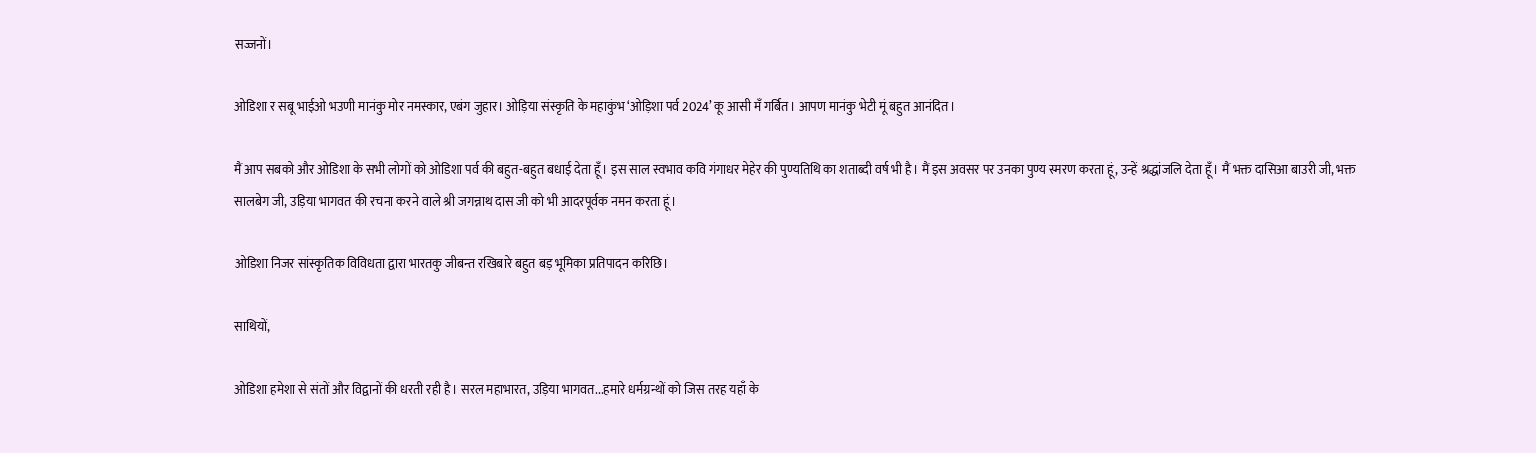सज्जनों।

ओडिशा र सबू भाईओ भउणी मानंकु मोर नमस्कार, एबंग जुहार। ओड़िया संस्कृति के महाकुंभ ‘ओड़िशा पर्व 2024’ कू आसी मँ गर्बित। आपण मानंकु भेटी मूं बहुत आनंदित।

मैं आप सबको और ओडिशा के सभी लोगों को ओडिशा पर्व की बहुत-बहुत बधाई देता हूँ। इस साल स्वभाव कवि गंगाधर मेहेर की पुण्यतिथि का शताब्दी वर्ष भी है। मैं इस अवसर पर उनका पुण्य स्मरण करता हूं, उन्हें श्रद्धांजलि देता हूँ। मैं भक्त दासिआ बाउरी जी, भक्त सालबेग जी, उड़िया भागवत की रचना करने वाले श्री जगन्नाथ दास जी को भी आदरपूर्वक नमन करता हूं।

ओडिशा निजर सांस्कृतिक विविधता द्वारा भारतकु जीबन्त रखिबारे बहुत बड़ भूमिका प्रतिपादन करिछि।

साथियों,

ओडिशा हमेशा से संतों और विद्वानों की धरती रही है। सरल महाभारत, उड़िया भागवत...हमारे धर्मग्रन्थों को जिस तरह यहाँ के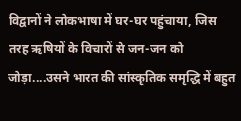विद्वानों ने लोकभाषा में घर-घर पहुंचाया, जिस तरह ऋषियों के विचारों से जन-जन को जोड़ा....उसने भारत की सांस्कृतिक समृद्धि में बहुत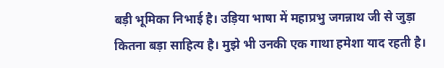बड़ी भूमिका निभाई है। उड़िया भाषा में महाप्रभु जगन्नाथ जी से जुड़ा कितना बड़ा साहित्य है। मुझे भी उनकी एक गाथा हमेशा याद रहती है।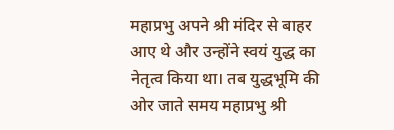महाप्रभु अपने श्री मंदिर से बाहर आए थे और उन्होंने स्वयं युद्ध का नेतृत्व किया था। तब युद्धभूमि की ओर जाते समय महाप्रभु श्री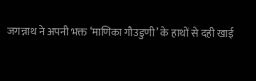जगन्नाथ ने अपनी भक्त ‘माणिका गौउडुणी’ के हाथों से दही खाई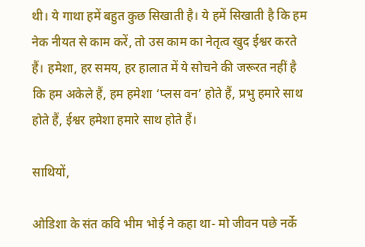थी। ये गाथा हमें बहुत कुछ सिखाती है। ये हमें सिखाती है कि हम नेक नीयत से काम करें, तो उस काम का नेतृत्व खुद ईश्वर करते हैं। हमेशा, हर समय, हर हालात में ये सोचने की जरूरत नहीं है कि हम अकेले हैं, हम हमेशा ‘प्लस वन’ होते हैं, प्रभु हमारे साथ होते हैं, ईश्वर हमेशा हमारे साथ होते हैं।

साथियों,

ओडिशा के संत कवि भीम भोई ने कहा था- मो जीवन पछे नर्के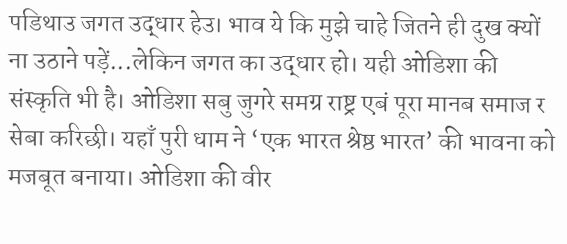पडिथाउ जगत उद्धार हेउ। भाव ये कि मुझे चाहे जितने ही दुख क्यों ना उठाने पड़ें...लेकिन जगत का उद्धार हो। यही ओडिशा की संस्कृति भी है। ओडिशा सबु जुगरे समग्र राष्ट्र एबं पूरा मानब समाज र सेबा करिछी। यहाँ पुरी धाम ने ‘एक भारत श्रेष्ठ भारत’ की भावना को मजबूत बनाया। ओडिशा की वीर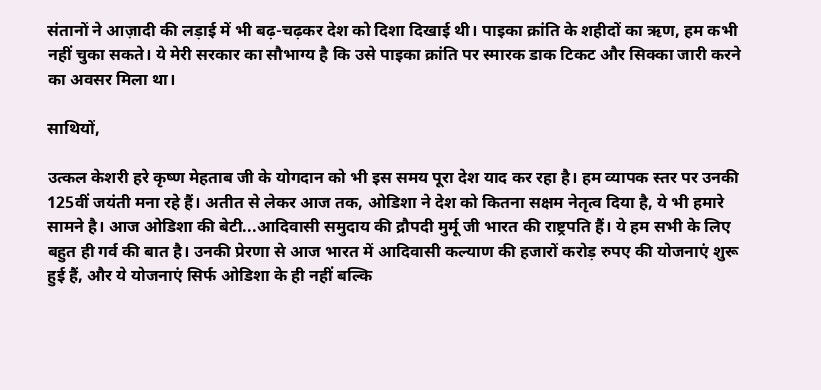संतानों ने आज़ादी की लड़ाई में भी बढ़-चढ़कर देश को दिशा दिखाई थी। पाइका क्रांति के शहीदों का ऋण, हम कभी नहीं चुका सकते। ये मेरी सरकार का सौभाग्य है कि उसे पाइका क्रांति पर स्मारक डाक टिकट और सिक्का जारी करने का अवसर मिला था।

साथियों,

उत्कल केशरी हरे कृष्ण मेहताब जी के योगदान को भी इस समय पूरा देश याद कर रहा है। हम व्यापक स्तर पर उनकी 125वीं जयंती मना रहे हैं। अतीत से लेकर आज तक, ओडिशा ने देश को कितना सक्षम नेतृत्व दिया है, ये भी हमारे सामने है। आज ओडिशा की बेटी...आदिवासी समुदाय की द्रौपदी मुर्मू जी भारत की राष्ट्रपति हैं। ये हम सभी के लिए बहुत ही गर्व की बात है। उनकी प्रेरणा से आज भारत में आदिवासी कल्याण की हजारों करोड़ रुपए की योजनाएं शुरू हुई हैं, और ये योजनाएं सिर्फ ओडिशा के ही नहीं बल्कि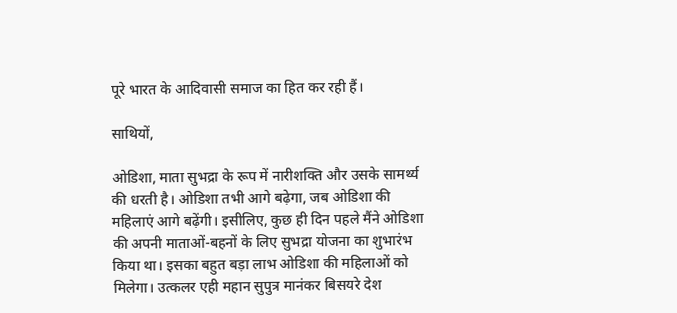पूरे भारत के आदिवासी समाज का हित कर रही हैं।

साथियों,

ओडिशा, माता सुभद्रा के रूप में नारीशक्ति और उसके सामर्थ्य की धरती है। ओडिशा तभी आगे बढ़ेगा, जब ओडिशा की महिलाएं आगे बढ़ेंगी। इसीलिए, कुछ ही दिन पहले मैंने ओडिशा की अपनी माताओं-बहनों के लिए सुभद्रा योजना का शुभारंभ किया था। इसका बहुत बड़ा लाभ ओडिशा की महिलाओं को मिलेगा। उत्कलर एही महान सुपुत्र मानंकर बिसयरे देश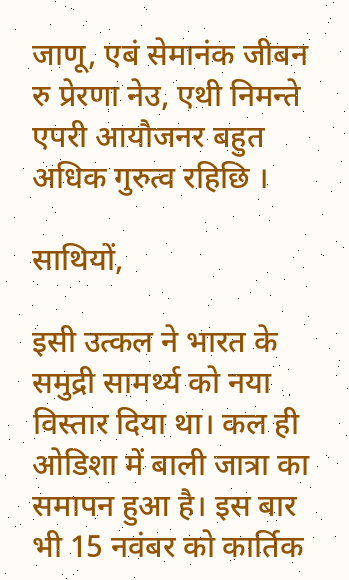जाणू, एबं सेमानंक जीबन रु प्रेरणा नेउ, एथी निमन्ते एपरी आयौजनर बहुत अधिक गुरुत्व रहिछि ।

साथियों,

इसी उत्कल ने भारत के समुद्री सामर्थ्य को नया विस्तार दिया था। कल ही ओडिशा में बाली जात्रा का समापन हुआ है। इस बार भी 15 नवंबर को कार्तिक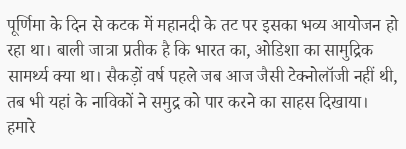पूर्णिमा के दिन से कटक में महानदी के तट पर इसका भव्य आयोजन हो रहा था। बाली जात्रा प्रतीक है कि भारत का, ओडिशा का सामुद्रिक सामर्थ्य क्या था। सैकड़ों वर्ष पहले जब आज जैसी टेक्नोलॉजी नहीं थी, तब भी यहां के नाविकों ने समुद्र को पार करने का साहस दिखाया। हमारे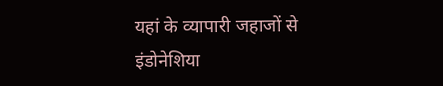यहां के व्यापारी जहाजों से इंडोनेशिया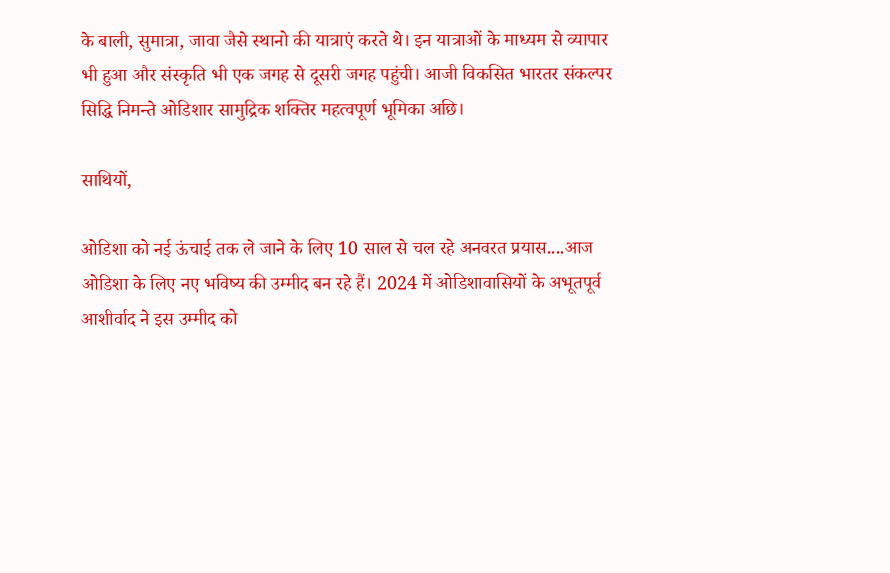के बाली, सुमात्रा, जावा जैसे स्थानो की यात्राएं करते थे। इन यात्राओं के माध्यम से व्यापार भी हुआ और संस्कृति भी एक जगह से दूसरी जगह पहुंची। आजी विकसित भारतर संकल्पर सिद्धि निमन्ते ओडिशार सामुद्रिक शक्तिर महत्वपूर्ण भूमिका अछि।

साथियों,

ओडिशा को नई ऊंचाई तक ले जाने के लिए 10 साल से चल रहे अनवरत प्रयास....आज ओडिशा के लिए नए भविष्य की उम्मीद बन रहे हैं। 2024 में ओडिशावासियों के अभूतपूर्व आशीर्वाद ने इस उम्मीद को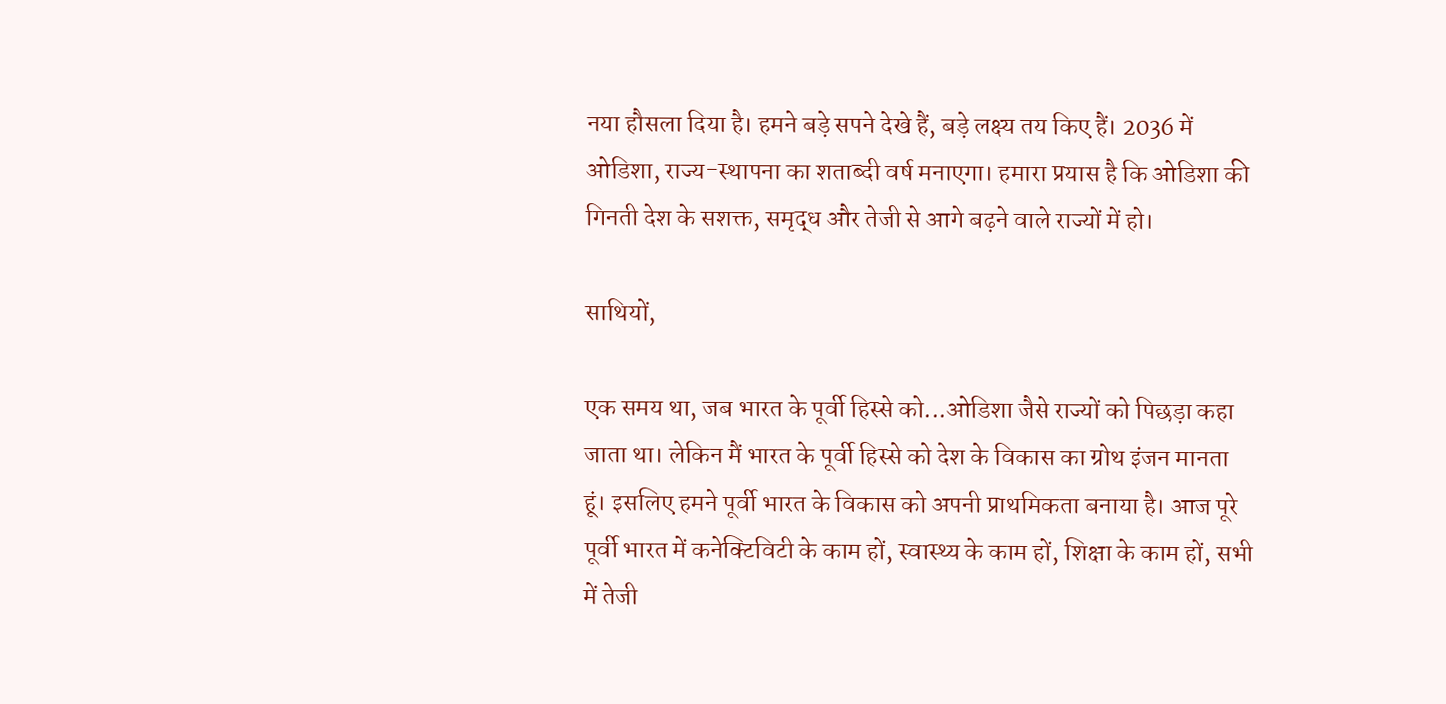नया हौसला दिया है। हमने बड़े सपने देखे हैं, बड़े लक्ष्य तय किए हैं। 2036 में ओडिशा, राज्य-स्थापना का शताब्दी वर्ष मनाएगा। हमारा प्रयास है कि ओडिशा की गिनती देश के सशक्त, समृद्ध और तेजी से आगे बढ़ने वाले राज्यों में हो।

साथियों,

एक समय था, जब भारत के पूर्वी हिस्से को...ओडिशा जैसे राज्यों को पिछड़ा कहा जाता था। लेकिन मैं भारत के पूर्वी हिस्से को देश के विकास का ग्रोथ इंजन मानता हूं। इसलिए हमने पूर्वी भारत के विकास को अपनी प्राथमिकता बनाया है। आज पूरे पूर्वी भारत में कनेक्टिविटी के काम हों, स्वास्थ्य के काम हों, शिक्षा के काम हों, सभी में तेजी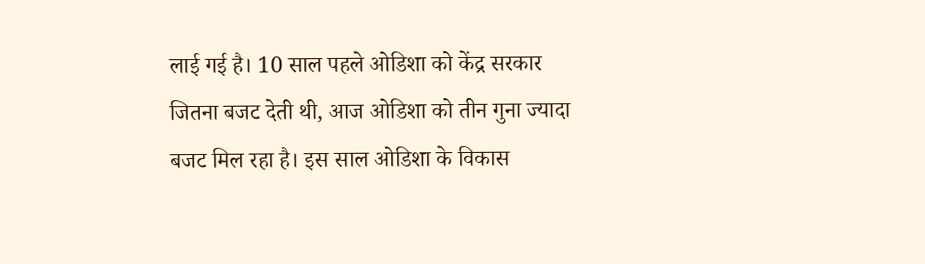लाई गई है। 10 साल पहले ओडिशा को केंद्र सरकार जितना बजट देती थी, आज ओडिशा को तीन गुना ज्यादा बजट मिल रहा है। इस साल ओडिशा के विकास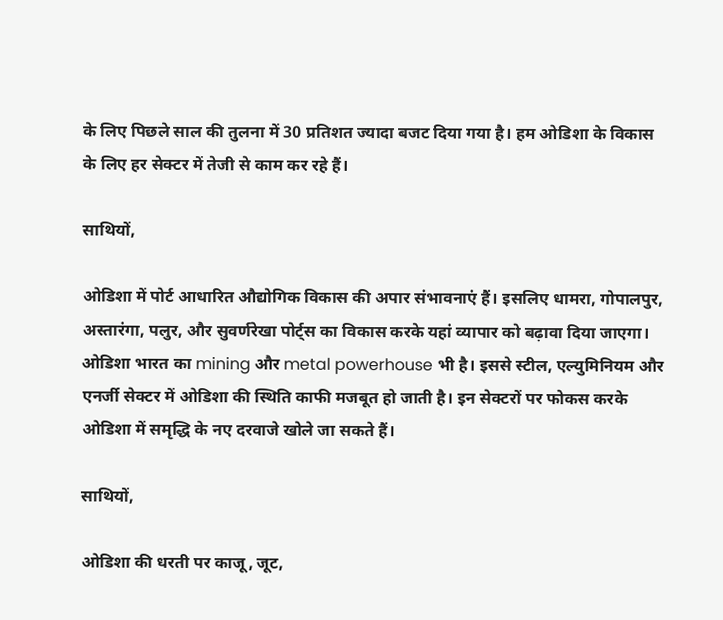के लिए पिछले साल की तुलना में 30 प्रतिशत ज्यादा बजट दिया गया है। हम ओडिशा के विकास के लिए हर सेक्टर में तेजी से काम कर रहे हैं।

साथियों,

ओडिशा में पोर्ट आधारित औद्योगिक विकास की अपार संभावनाएं हैं। इसलिए धामरा, गोपालपुर, अस्तारंगा, पलुर, और सुवर्णरेखा पोर्ट्स का विकास करके यहां व्यापार को बढ़ावा दिया जाएगा। ओडिशा भारत का mining और metal powerhouse भी है। इससे स्टील, एल्युमिनियम और एनर्जी सेक्टर में ओडिशा की स्थिति काफी मजबूत हो जाती है। इन सेक्टरों पर फोकस करके ओडिशा में समृद्धि के नए दरवाजे खोले जा सकते हैं।

साथियों,

ओडिशा की धरती पर काजू, जूट,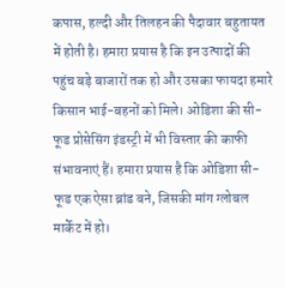कपास, हल्दी और तिलहन की पैदावार बहुतायत में होती है। हमारा प्रयास है कि इन उत्पादों की पहुंच बड़े बाजारों तक हो और उसका फायदा हमारे किसान भाई-बहनों को मिले। ओडिशा की सी-फूड प्रोसेसिंग इंडस्ट्री में भी विस्तार की काफी संभावनाएं हैं। हमारा प्रयास है कि ओडिशा सी-फूड एक ऐसा ब्रांड बने, जिसकी मांग ग्लोबल मार्केट में हो।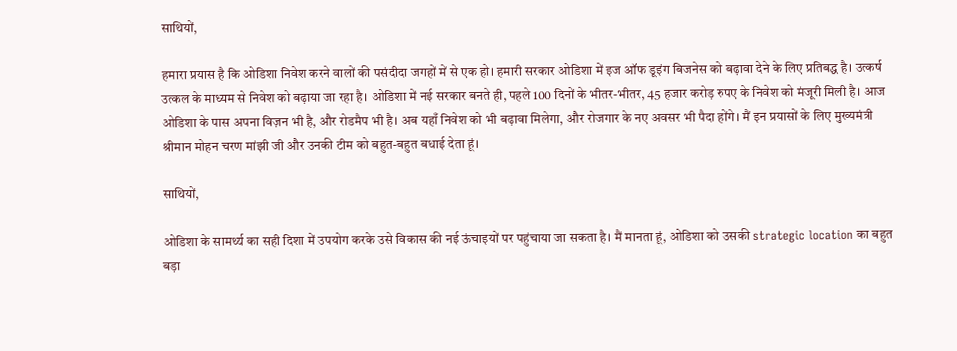साथियों,

हमारा प्रयास है कि ओडिशा निवेश करने वालों की पसंदीदा जगहों में से एक हो। हमारी सरकार ओडिशा में इज ऑफ डूइंग बिजनेस को बढ़ावा देने के लिए प्रतिबद्ध है। उत्कर्ष उत्कल के माध्यम से निवेश को बढ़ाया जा रहा है। ओडिशा में नई सरकार बनते ही, पहले 100 दिनों के भीतर-भीतर, 45 हजार करोड़ रुपए के निवेश को मंजूरी मिली है। आज ओडिशा के पास अपना विज़न भी है, और रोडमैप भी है। अब यहाँ निवेश को भी बढ़ावा मिलेगा, और रोजगार के नए अवसर भी पैदा होंगे। मैं इन प्रयासों के लिए मुख्यमंत्री श्रीमान मोहन चरण मांझी जी और उनकी टीम को बहुत-बहुत बधाई देता हूं।

साथियों,

ओडिशा के सामर्थ्य का सही दिशा में उपयोग करके उसे विकास की नई ऊंचाइयों पर पहुंचाया जा सकता है। मैं मानता हूं, ओडिशा को उसकी strategic location का बहुत बड़ा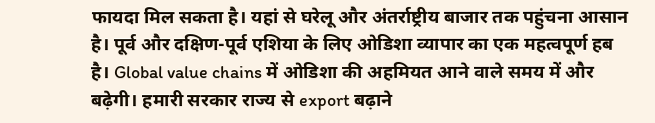फायदा मिल सकता है। यहां से घरेलू और अंतर्राष्ट्रीय बाजार तक पहुंचना आसान है। पूर्व और दक्षिण-पूर्व एशिया के लिए ओडिशा व्यापार का एक महत्वपूर्ण हब है। Global value chains में ओडिशा की अहमियत आने वाले समय में और बढ़ेगी। हमारी सरकार राज्य से export बढ़ाने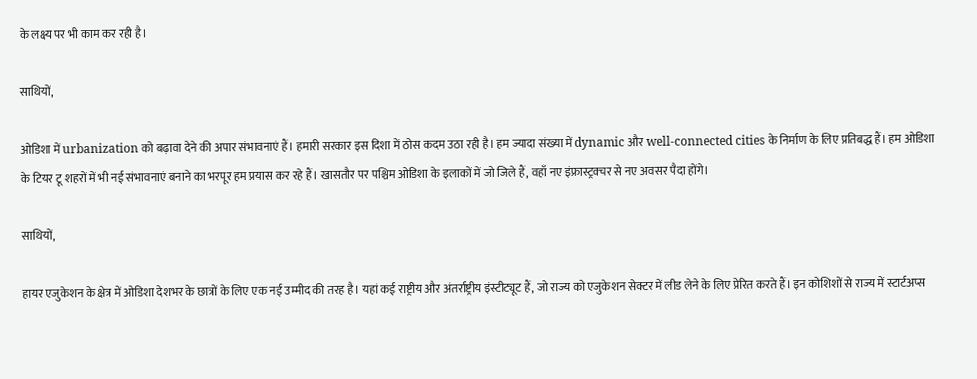के लक्ष्य पर भी काम कर रही है।

साथियों,

ओडिशा में urbanization को बढ़ावा देने की अपार संभावनाएं हैं। हमारी सरकार इस दिशा में ठोस कदम उठा रही है। हम ज्यादा संख्या में dynamic और well-connected cities के निर्माण के लिए प्रतिबद्ध हैं। हम ओडिशा के टियर टू शहरों में भी नई संभावनाएं बनाने का भरपूर हम प्रयास कर रहे हैं। खासतौर पर पश्चिम ओडिशा के इलाकों में जो जिले हैं, वहाँ नए इंफ्रास्ट्रक्चर से नए अवसर पैदा होंगे।

साथियों,

हायर एजुकेशन के क्षेत्र में ओडिशा देशभर के छात्रों के लिए एक नई उम्मीद की तरह है। यहां कई राष्ट्रीय और अंतर्राष्ट्रीय इंस्टीट्यूट हैं, जो राज्य को एजुकेशन सेक्टर में लीड लेने के लिए प्रेरित करते हैं। इन कोशिशों से राज्य में स्टार्टअप्स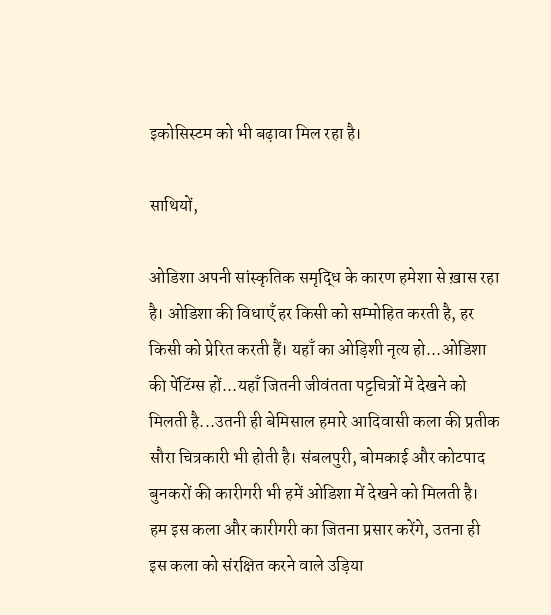इकोसिस्टम को भी बढ़ावा मिल रहा है।

साथियों,

ओडिशा अपनी सांस्कृतिक समृद्धि के कारण हमेशा से ख़ास रहा है। ओडिशा की विधाएँ हर किसी को सम्मोहित करती है, हर किसी को प्रेरित करती हैं। यहाँ का ओड़िशी नृत्य हो...ओडिशा की पेंटिंग्स हों...यहाँ जितनी जीवंतता पट्टचित्रों में देखने को मिलती है...उतनी ही बेमिसाल हमारे आदिवासी कला की प्रतीक सौरा चित्रकारी भी होती है। संबलपुरी, बोमकाई और कोटपाद बुनकरों की कारीगरी भी हमें ओडिशा में देखने को मिलती है। हम इस कला और कारीगरी का जितना प्रसार करेंगे, उतना ही इस कला को संरक्षित करने वाले उड़िया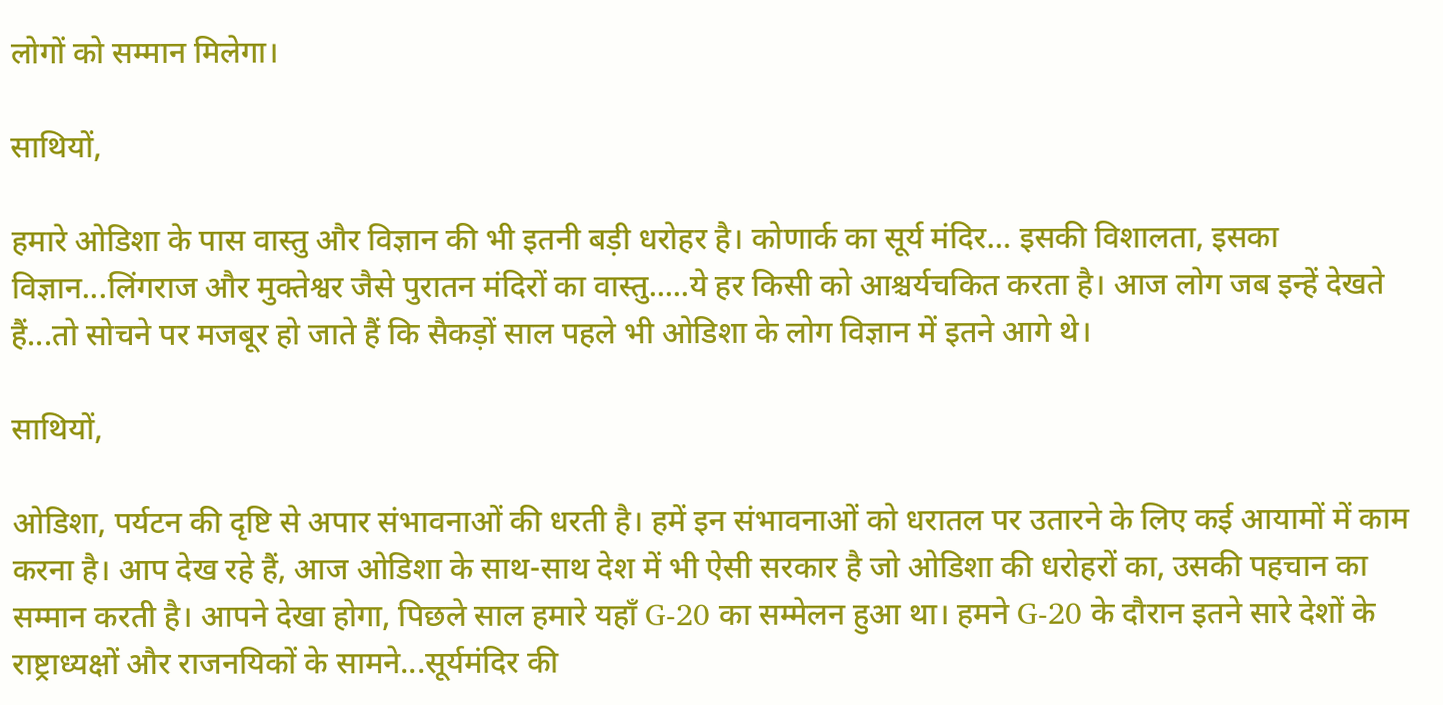लोगों को सम्मान मिलेगा।

साथियों,

हमारे ओडिशा के पास वास्तु और विज्ञान की भी इतनी बड़ी धरोहर है। कोणार्क का सूर्य मंदिर… इसकी विशालता, इसका विज्ञान...लिंगराज और मुक्तेश्वर जैसे पुरातन मंदिरों का वास्तु.....ये हर किसी को आश्चर्यचकित करता है। आज लोग जब इन्हें देखते हैं...तो सोचने पर मजबूर हो जाते हैं कि सैकड़ों साल पहले भी ओडिशा के लोग विज्ञान में इतने आगे थे।

साथियों,

ओडिशा, पर्यटन की दृष्टि से अपार संभावनाओं की धरती है। हमें इन संभावनाओं को धरातल पर उतारने के लिए कई आयामों में काम करना है। आप देख रहे हैं, आज ओडिशा के साथ-साथ देश में भी ऐसी सरकार है जो ओडिशा की धरोहरों का, उसकी पहचान का सम्मान करती है। आपने देखा होगा, पिछले साल हमारे यहाँ G-20 का सम्मेलन हुआ था। हमने G-20 के दौरान इतने सारे देशों के राष्ट्राध्यक्षों और राजनयिकों के सामने...सूर्यमंदिर की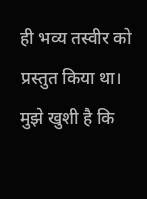ही भव्य तस्वीर को प्रस्तुत किया था। मुझे खुशी है कि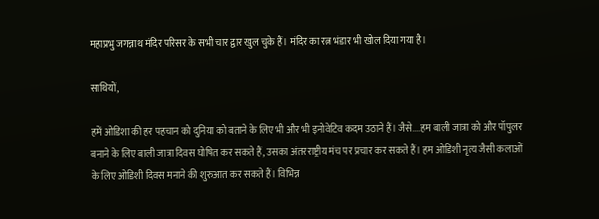महाप्रभु जगन्नाथ मंदिर परिसर के सभी चार द्वार खुल चुके हैं। मंदिर का रत्न भंडार भी खोल दिया गया है।

साथियों,

हमें ओडिशा की हर पहचान को दुनिया को बताने के लिए भी और भी इनोवेटिव कदम उठाने हैं। जैसे....हम बाली जात्रा को और पॉपुलर बनाने के लिए बाली जात्रा दिवस घोषित कर सकते हैं, उसका अंतरराष्ट्रीय मंच पर प्रचार कर सकते हैं। हम ओडिशी नृत्य जैसी कलाओं के लिए ओडिशी दिवस मनाने की शुरुआत कर सकते हैं। विभिन्न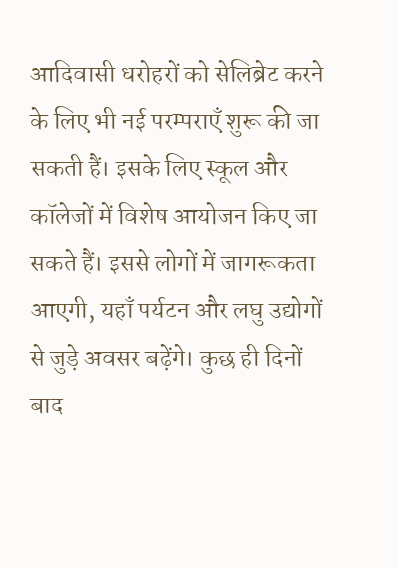आदिवासी धरोहरों को सेलिब्रेट करने के लिए भी नई परम्पराएँ शुरू की जा सकती हैं। इसके लिए स्कूल और कॉलेजों में विशेष आयोजन किए जा सकते हैं। इससे लोगों में जागरूकता आएगी, यहाँ पर्यटन और लघु उद्योगों से जुड़े अवसर बढ़ेंगे। कुछ ही दिनों बाद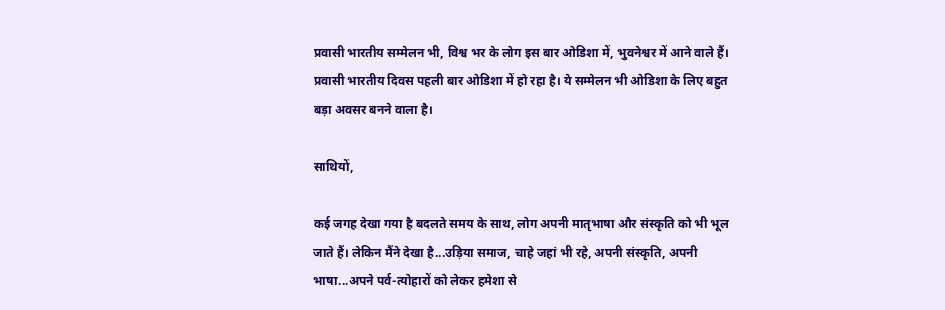प्रवासी भारतीय सम्मेलन भी, विश्व भर के लोग इस बार ओडिशा में, भुवनेश्वर में आने वाले हैं। प्रवासी भारतीय दिवस पहली बार ओडिशा में हो रहा है। ये सम्मेलन भी ओडिशा के लिए बहुत बड़ा अवसर बनने वाला है।

साथियों,

कई जगह देखा गया है बदलते समय के साथ, लोग अपनी मातृभाषा और संस्कृति को भी भूल जाते हैं। लेकिन मैंने देखा है...उड़िया समाज, चाहे जहां भी रहे, अपनी संस्कृति, अपनी भाषा...अपने पर्व-त्योहारों को लेकर हमेशा से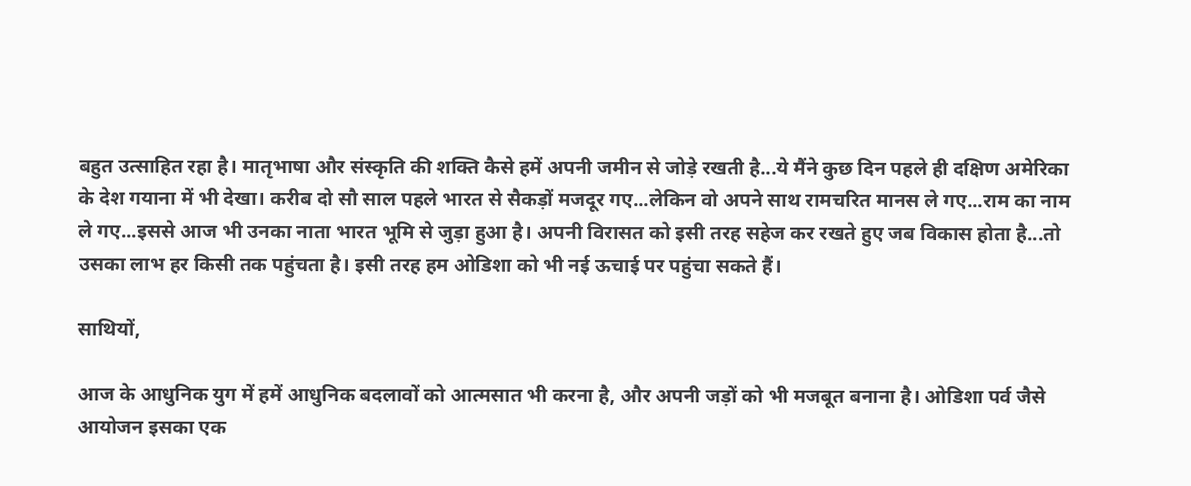बहुत उत्साहित रहा है। मातृभाषा और संस्कृति की शक्ति कैसे हमें अपनी जमीन से जोड़े रखती है...ये मैंने कुछ दिन पहले ही दक्षिण अमेरिका के देश गयाना में भी देखा। करीब दो सौ साल पहले भारत से सैकड़ों मजदूर गए...लेकिन वो अपने साथ रामचरित मानस ले गए...राम का नाम ले गए...इससे आज भी उनका नाता भारत भूमि से जुड़ा हुआ है। अपनी विरासत को इसी तरह सहेज कर रखते हुए जब विकास होता है...तो उसका लाभ हर किसी तक पहुंचता है। इसी तरह हम ओडिशा को भी नई ऊचाई पर पहुंचा सकते हैं।

साथियों,

आज के आधुनिक युग में हमें आधुनिक बदलावों को आत्मसात भी करना है, और अपनी जड़ों को भी मजबूत बनाना है। ओडिशा पर्व जैसे आयोजन इसका एक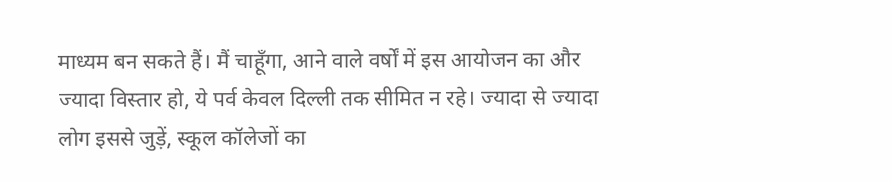माध्यम बन सकते हैं। मैं चाहूँगा, आने वाले वर्षों में इस आयोजन का और ज्यादा विस्तार हो, ये पर्व केवल दिल्ली तक सीमित न रहे। ज्यादा से ज्यादा लोग इससे जुड़ें, स्कूल कॉलेजों का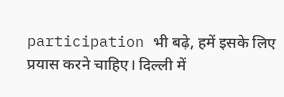participation भी बढ़े, हमें इसके लिए प्रयास करने चाहिए। दिल्ली में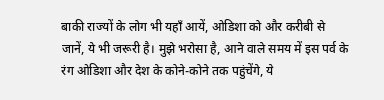बाकी राज्यों के लोग भी यहाँ आयें, ओडिशा को और करीबी से जानें, ये भी जरूरी है। मुझे भरोसा है, आने वाले समय में इस पर्व के रंग ओडिशा और देश के कोने-कोने तक पहुंचेंगे, ये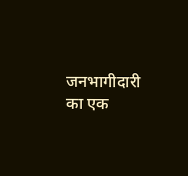जनभागीदारी का एक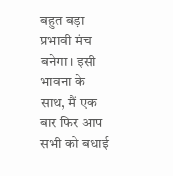बहुत बड़ा प्रभावी मंच बनेगा। इसी भावना के साथ, मैं एक बार फिर आप सभी को बधाई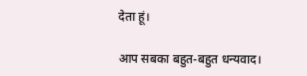देता हूं।

आप सबका बहुत-बहुत धन्यवाद।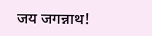जय जगन्नाथ!